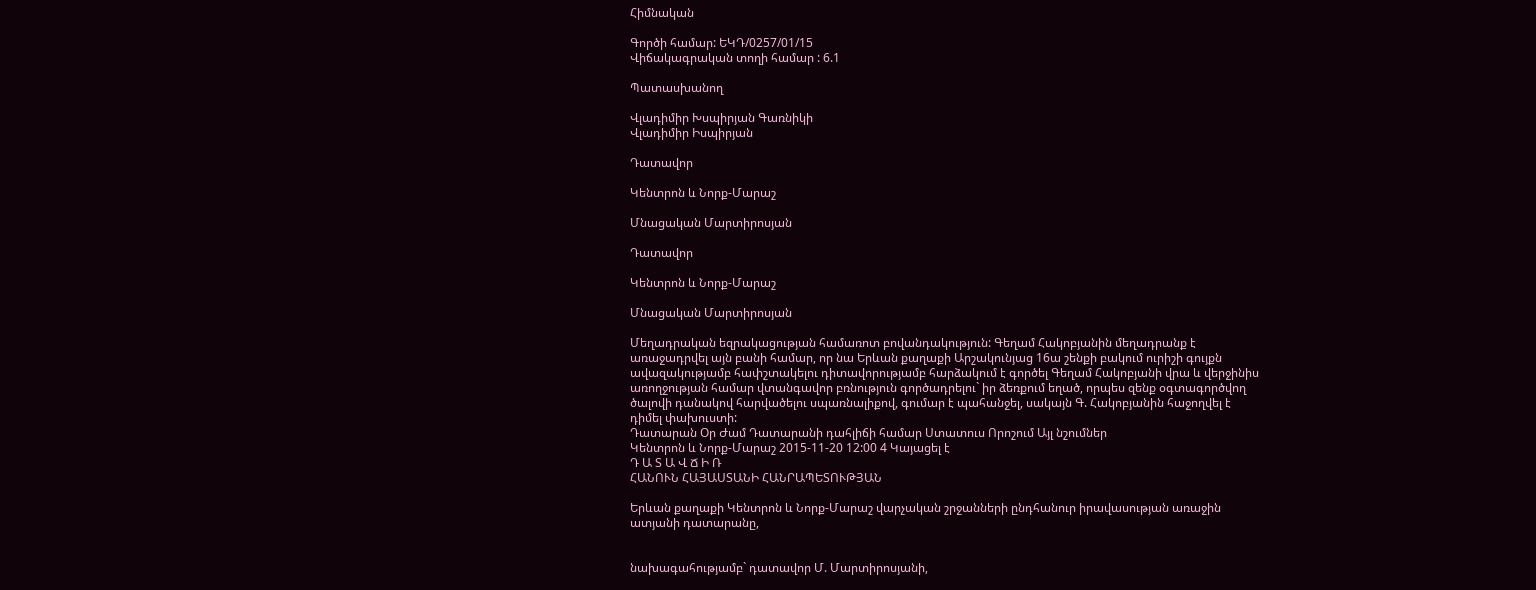Հիմնական

Գործի համար: ԵԿԴ/0257/01/15
Վիճակագրական տողի համար : 6.1

Պատասխանող

Վլադիմիր Խսպիրյան Գառնիկի
Վլադիմիր Իսպիրյան

Դատավոր

Կենտրոն և Նորք-Մարաշ

Մնացական Մարտիրոսյան

Դատավոր

Կենտրոն և Նորք-Մարաշ

Մնացական Մարտիրոսյան

Մեղադրական եզրակացության համառոտ բովանդակություն: Գեղամ Հակոբյանին մեղադրանք է առաջադրվել այն բանի համար, որ նա Երևան քաղաքի Արշակունյաց 16ա շենքի բակում ուրիշի գույքն ավազակությամբ հափշտակելու դիտավորությամբ հարձակում է գործել Գեղամ Հակոբյանի վրա և վերջինիս առողջության համար վտանգավոր բռնություն գործադրելու` իր ձեռքում եղած, որպես զենք օգտագործվող ծալովի դանակով հարվածելու սպառնալիքով, գումար է պահանջել, սակայն Գ. Հակոբյանին հաջողվել է դիմել փախուստի:
Դատարան Օր Ժամ Դատարանի դահլիճի համար Ստատուս Որոշում Այլ նշումներ
Կենտրոն և Նորք-Մարաշ 2015-11-20 12:00 4 Կայացել է
Դ Ա Տ Ա Վ Ճ Ի Ռ
ՀԱՆՈՒՆ ՀԱՅԱՍՏԱՆԻ ՀԱՆՐԱՊԵՏՈՒԹՅԱՆ

Երևան քաղաքի Կենտրոն և Նորք-Մարաշ վարչական շրջանների ընդհանուր իրավասության առաջին ատյանի դատարանը,


նախագահությամբ` դատավոր Մ. Մարտիրոսյանի,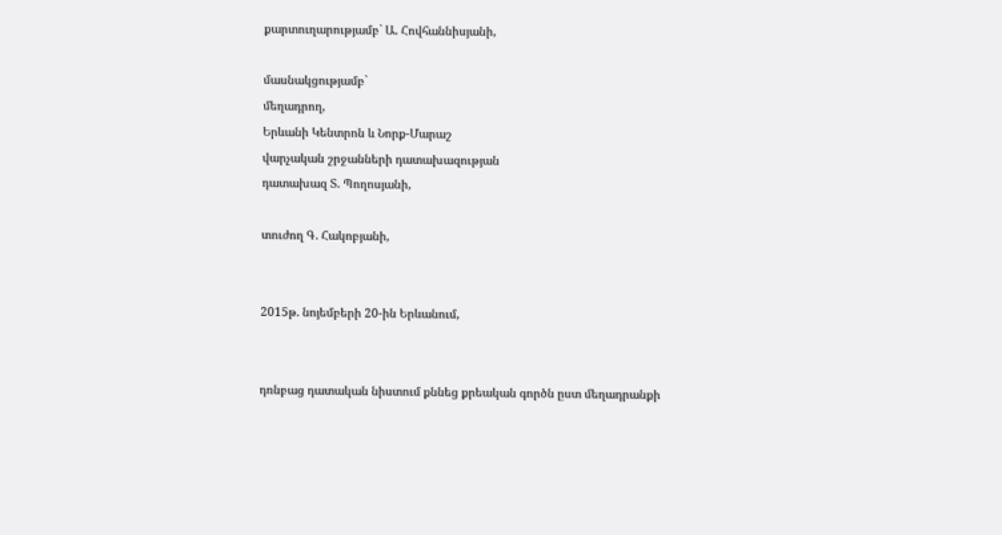քարտուղարությամբ` Ա. Հովհաննիսյանի,

մասնակցությամբ`
մեղադրող,
Երևանի Կենտրոն և Նորք-Մարաշ
վարչական շրջանների դատախազության
դատախազ Տ. Պողոսյանի,

տուժող Գ. Հակոբյանի,


2015թ. նոյեմբերի 20-ին Երևանում,


դռնբաց դատական նիստում քննեց քրեական գործն ըստ մեղադրանքի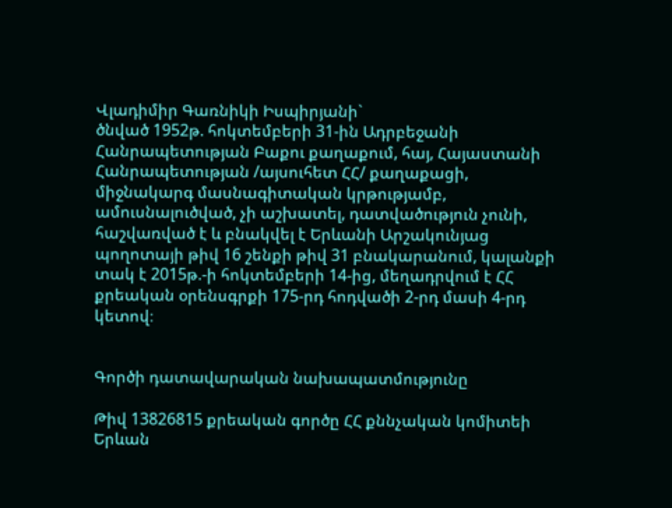Վլադիմիր Գառնիկի Իսպիրյանի`
ծնված 1952թ. հոկտեմբերի 31-ին Ադրբեջանի Հանրապետության Բաքու քաղաքում, հայ, Հայաստանի Հանրապետության /այսուհետ ՀՀ/ քաղաքացի, միջնակարգ մասնագիտական կրթությամբ, ամուսնալուծված, չի աշխատել, դատվածություն չունի, հաշվառված է և բնակվել է Երևանի Արշակունյաց պողոտայի թիվ 16 շենքի թիվ 31 բնակարանում, կալանքի տակ է 2015թ.-ի հոկտեմբերի 14-ից, մեղադրվում է ՀՀ քրեական օրենսգրքի 175-րդ հոդվածի 2-րդ մասի 4-րդ կետով։


Գործի դատավարական նախապատմությունը

Թիվ 13826815 քրեական գործը ՀՀ քննչական կոմիտեի Երևան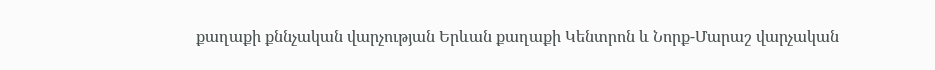քաղաքի քննչական վարչության Երևան քաղաքի Կենտրոն և Նորք-Մարաշ վարչական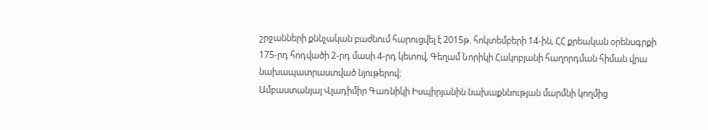շրջանների քննչական բաժնում հարուցվել է 2015թ. հոկտեմբերի 14-ին, ՀՀ քրեական օրենսգրքի 175-րդ հոդվածի 2-րդ մասի 4-րդ կետով, Գեղամ Նորիկի Հակոբյանի հաղորդման հիման վրա նախապատրաստված նյութերով։
Ամբաստանյալ Վլադիմիր Գառնիկի Իսպիրյանին նախաքննության մարմնի կողմից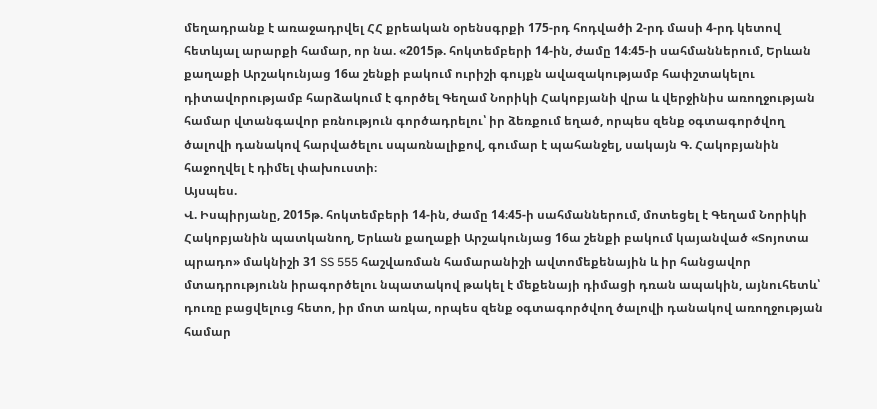մեղադրանք է առաջադրվել ՀՀ քրեական օրենսգրքի 175-րդ հոդվածի 2-րդ մասի 4-րդ կետով հետևյալ արարքի համար, որ նա. «2015թ. հոկտեմբերի 14-ին, ժամը 14։45-ի սահմաններում, Երևան քաղաքի Արշակունյաց 16ա շենքի բակում ուրիշի գույքն ավազակությամբ հափշտակելու դիտավորությամբ հարձակում է գործել Գեղամ Նորիկի Հակոբյանի վրա և վերջինիս առողջության համար վտանգավոր բռնություն գործադրելու՝ իր ձեռքում եղած, որպես զենք օգտագործվող ծալովի դանակով հարվածելու սպառնալիքով, գումար է պահանջել, սակայն Գ. Հակոբյանին հաջողվել է դիմել փախուստի։
Այսպես.
Վ. Իսպիրյանը, 2015թ. հոկտեմբերի 14-ին, ժամը 14։45-ի սահմաններում, մոտեցել է Գեղամ Նորիկի Հակոբյանին պատկանող, Երևան քաղաքի Արշակունյաց 16ա շենքի բակում կայանված «Տոյոտա պրադո» մակնիշի 31 SS 555 հաշվառման համարանիշի ավտոմեքենային և իր հանցավոր մտադրությունն իրագործելու նպատակով թակել է մեքենայի դիմացի դռան ապակին, այնուհետև՝ դուռը բացվելուց հետո, իր մոտ առկա, որպես զենք օգտագործվող ծալովի դանակով առողջության համար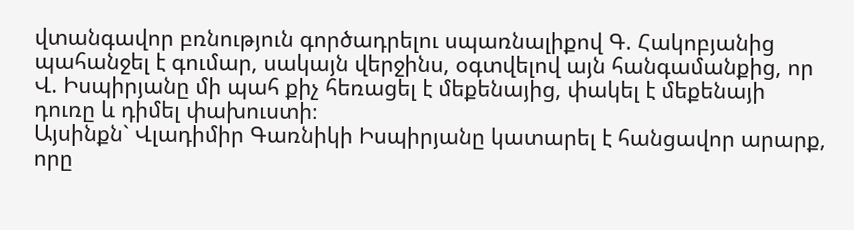վտանգավոր բռնություն գործադրելու սպառնալիքով Գ. Հակոբյանից պահանջել է գումար, սակայն վերջինս, օգտվելով այն հանգամանքից, որ Վ. Իսպիրյանը մի պահ քիչ հեռացել է մեքենայից, փակել է մեքենայի դուռը և դիմել փախուստի։
Այսինքն` Վլադիմիր Գառնիկի Իսպիրյանը կատարել է հանցավոր արարք, որը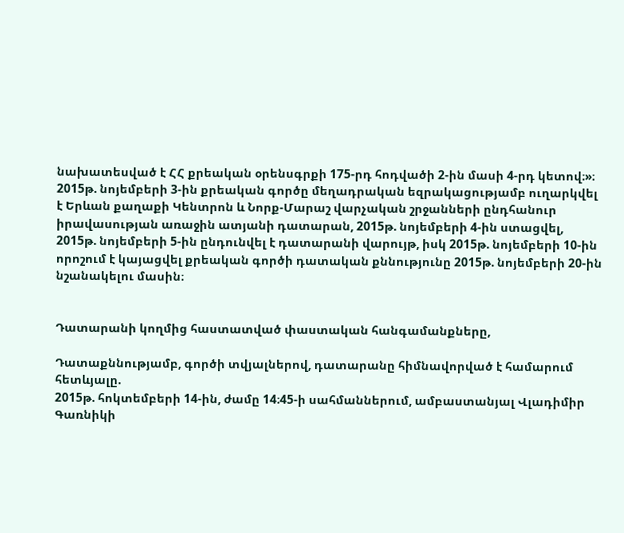նախատեսված է ՀՀ քրեական օրենսգրքի 175-րդ հոդվածի 2-ին մասի 4-րդ կետով։»։
2015թ. նոյեմբերի 3-ին քրեական գործը մեղադրական եզրակացությամբ ուղարկվել է Երևան քաղաքի Կենտրոն և Նորք-Մարաշ վարչական շրջանների ընդհանուր իրավասության առաջին ատյանի դատարան, 2015թ. նոյեմբերի 4-ին ստացվել, 2015թ. նոյեմբերի 5-ին ընդունվել է դատարանի վարույթ, իսկ 2015թ. նոյեմբերի 10-ին որոշում է կայացվել քրեական գործի դատական քննությունը 2015թ. նոյեմբերի 20-ին նշանակելու մասին։


Դատարանի կողմից հաստատված փաստական հանգամանքները,

Դատաքննությամբ, գործի տվյալներով, դատարանը հիմնավորված է համարում հետևյալը.
2015թ. հոկտեմբերի 14-ին, ժամը 14։45-ի սահմաններում, ամբաստանյալ Վլադիմիր Գառնիկի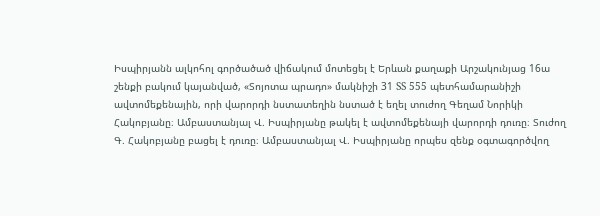Իսպիրյանն ալկոհոլ գործածած վիճակում մոտեցել է Երևան քաղաքի Արշակունյաց 16ա շենքի բակում կայանված, «Տոյոտա պրադո» մակնիշի 31 SS 555 պետհամարանիշի ավտոմեքենային, որի վարորդի նստատեղին նստած է եղել տուժող Գեղամ Նորիկի Հակոբյանը։ Ամբաստանյալ Վ. Իսպիրյանը թակել է ավտոմեքենայի վարորդի դուռը։ Տուժող Գ. Հակոբյանը բացել է դուռը։ Ամբաստանյալ Վ. Իսպիրյանը որպես զենք օգտագործվող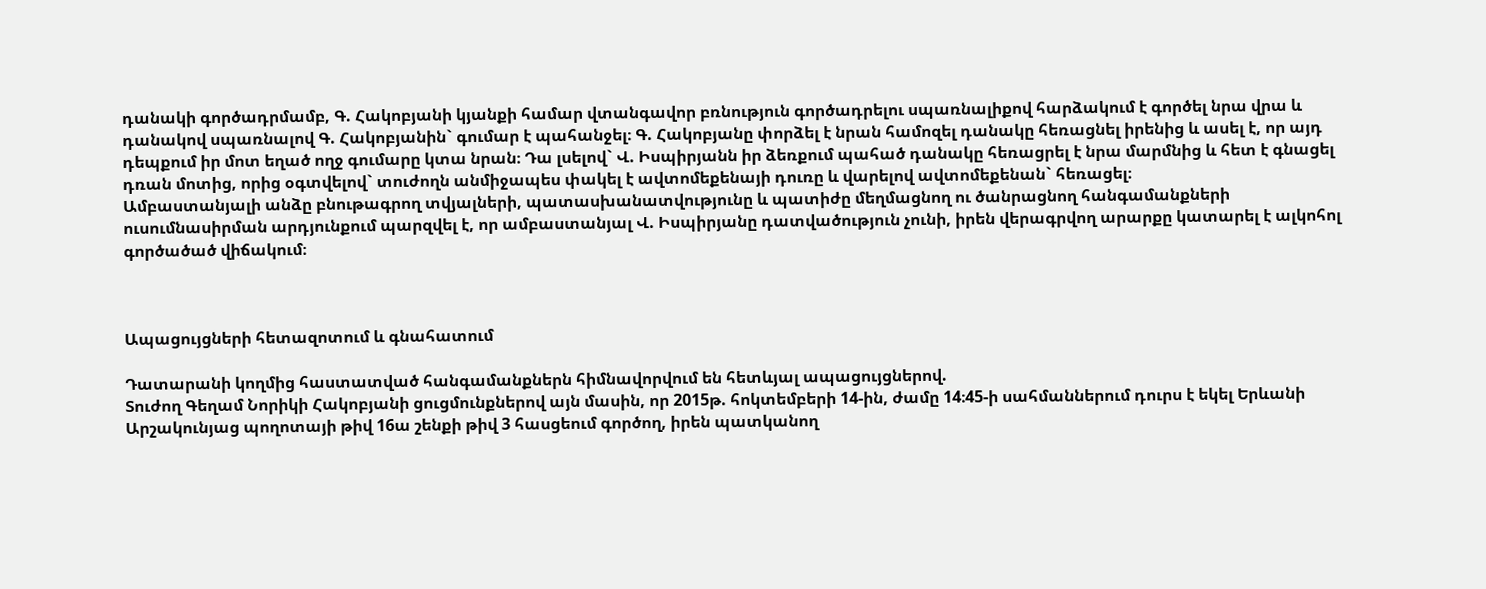դանակի գործադրմամբ, Գ. Հակոբյանի կյանքի համար վտանգավոր բռնություն գործադրելու սպառնալիքով հարձակում է գործել նրա վրա և դանակով սպառնալով Գ. Հակոբյանին` գումար է պահանջել։ Գ. Հակոբյանը փորձել է նրան համոզել դանակը հեռացնել իրենից և ասել է, որ այդ դեպքում իր մոտ եղած ողջ գումարը կտա նրան։ Դա լսելով` Վ. Իսպիրյանն իր ձեռքում պահած դանակը հեռացրել է նրա մարմնից և հետ է գնացել դռան մոտից, որից օգտվելով` տուժողն անմիջապես փակել է ավտոմեքենայի դուռը և վարելով ավտոմեքենան` հեռացել։
Ամբաստանյալի անձը բնութագրող տվյալների, պատասխանատվությունը և պատիժը մեղմացնող ու ծանրացնող հանգամանքների ուսումնասիրման արդյունքում պարզվել է, որ ամբաստանյալ Վ. Իսպիրյանը դատվածություն չունի, իրեն վերագրվող արարքը կատարել է ալկոհոլ գործածած վիճակում։



Ապացույցների հետազոտում և գնահատում

Դատարանի կողմից հաստատված հանգամանքներն հիմնավորվում են հետևյալ ապացույցներով.
Տուժող Գեղամ Նորիկի Հակոբյանի ցուցմունքներով այն մասին, որ 2015թ. հոկտեմբերի 14-ին, ժամը 14։45-ի սահմաններում դուրս է եկել Երևանի Արշակունյաց պողոտայի թիվ 16ա շենքի թիվ 3 հասցեում գործող, իրեն պատկանող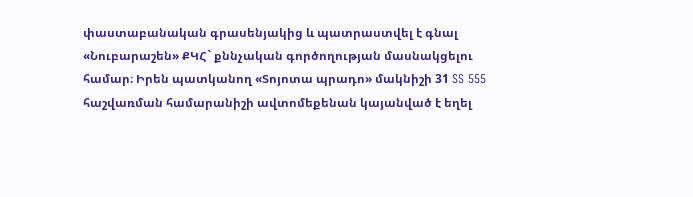փաստաբանական գրասենյակից և պատրաստվել է գնալ «Նուբարաշեն» ՔԿՀ` քննչական գործողության մասնակցելու համար։ Իրեն պատկանող «Տոյոտա պրադո» մակնիշի 31 SS 555 հաշվառման համարանիշի ավտոմեքենան կայանված է եղել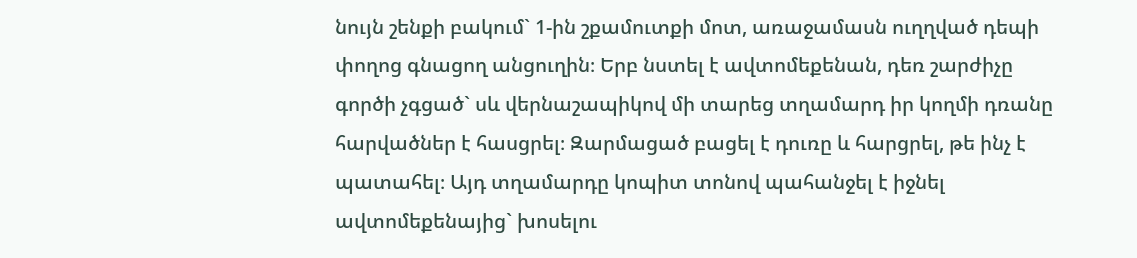նույն շենքի բակում` 1-ին շքամուտքի մոտ, առաջամասն ուղղված դեպի փողոց գնացող անցուղին։ Երբ նստել է ավտոմեքենան, դեռ շարժիչը գործի չգցած` սև վերնաշապիկով մի տարեց տղամարդ իր կողմի դռանը հարվածներ է հասցրել։ Զարմացած բացել է դուռը և հարցրել, թե ինչ է պատահել։ Այդ տղամարդը կոպիտ տոնով պահանջել է իջնել ավտոմեքենայից` խոսելու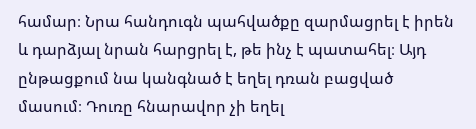համար։ Նրա հանդուգն պահվածքը զարմացրել է իրեն և դարձյալ նրան հարցրել է, թե ինչ է պատահել։ Այդ ընթացքում նա կանգնած է եղել դռան բացված մասում։ Դուռը հնարավոր չի եղել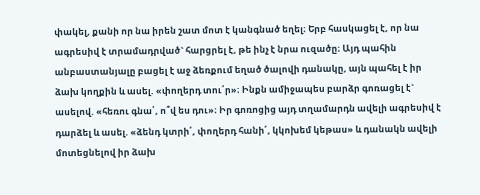փակել, քանի որ նա իրեն շատ մոտ է կանգնած եղել։ Երբ հասկացել է, որ նա ագրեսիվ է տրամադրված` հարցրել է, թե ինչ է նրա ուզածը։ Այդ պահին անբաստանյալը բացել է աջ ձեռքում եղած ծալովի դանակը, այն պահել է իր ձախ կողքին և ասել. «փողերդ տու՛ր»։ Ինքն ամիջապես բարձր գոռացել է` ասելով. «հեռու գնա՛, ո՞վ ես դու»։ Իր գոռոցից այդ տղամարդն ավելի ագրեսիվ է դարձել և ասել. «ձենդ կտրի՛, փողերդ հանի՛, կկոխեմ կեթաս» և դանակն ավելի մոտեցնելով իր ձախ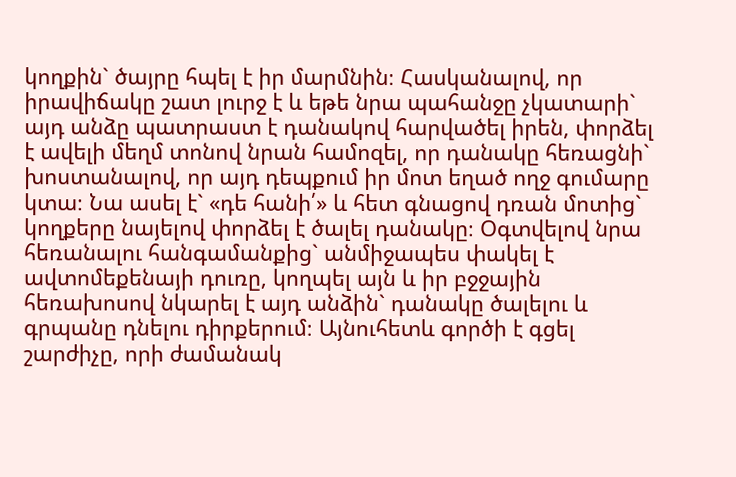կողքին` ծայրը հպել է իր մարմնին։ Հասկանալով, որ իրավիճակը շատ լուրջ է և եթե նրա պահանջը չկատարի` այդ անձը պատրաստ է դանակով հարվածել իրեն, փորձել է ավելի մեղմ տոնով նրան համոզել, որ դանակը հեռացնի` խոստանալով, որ այդ դեպքում իր մոտ եղած ողջ գումարը կտա։ Նա ասել է` «դե հանի՛» և հետ գնացով դռան մոտից` կողքերը նայելով փորձել է ծալել դանակը։ Օգտվելով նրա հեռանալու հանգամանքից` անմիջապես փակել է ավտոմեքենայի դուռը, կողպել այն և իր բջջային հեռախոսով նկարել է այդ անձին` դանակը ծալելու և գրպանը դնելու դիրքերում։ Այնուհետև գործի է գցել շարժիչը, որի ժամանակ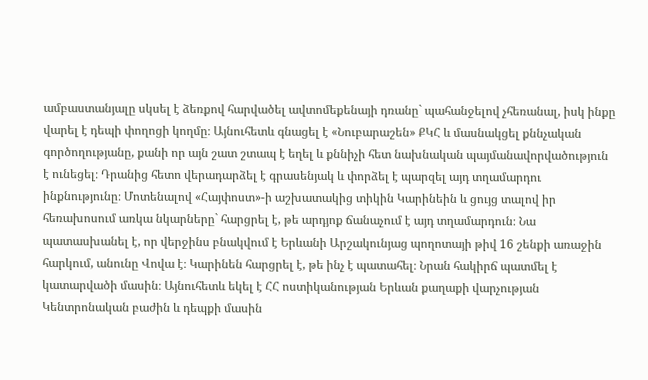ամբաստանյալը սկսել է ձեռքով հարվածել ավտոմեքենայի դռանը` պահանջելով չհեռանալ, իսկ ինքը վարել է դեպի փողոցի կողմը։ Այնուհետև գնացել է «Նուբարաշեն» ՔԿՀ և մասնակցել քննչական գործողությանը, քանի որ այն շատ շտապ է եղել և քննիչի հետ նախնական պայմանավորվածություն է ունեցել։ Դրանից հետո վերադարձել է գրասենյակ և փորձել է պարզել այդ տղամարդու ինքնությունը։ Մոտենալով «Հայփոստ»-ի աշխատակից տիկին Կարինեին և ցույց տալով իր հեռախոսում առկա նկարները` հարցրել է, թե արդյոք ճանաչում է այդ տղամարդուն։ Նա պատասխանել է, որ վերջինս բնակվում է Երևանի Արշակունյաց պողոտայի թիվ 16 շենքի առաջին հարկում, անունը Վովա է։ Կարինեն հարցրել է, թե ինչ է պատահել։ Նրան հակիրճ պատմել է կատարվածի մասին։ Այնուհետև եկել է ՀՀ ոստիկանության Երևան քաղաքի վարչության Կենտրոնական բաժին և դեպքի մասին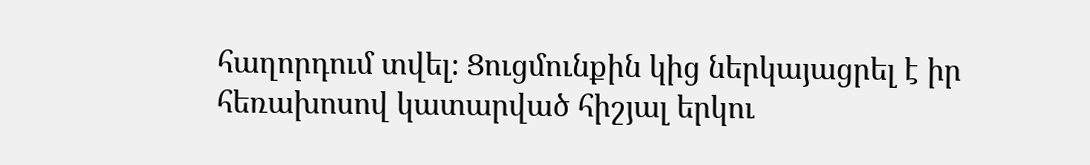հաղորդում տվել։ Ցուցմունքին կից ներկայացրել է իր հեռախոսով կատարված հիշյալ երկու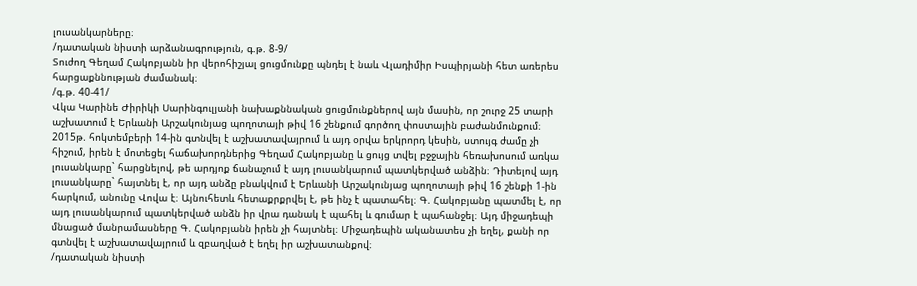լուսանկարները։
/դատական նիստի արձանագրություն, գ.թ. 8-9/
Տուժող Գեղամ Հակոբյանն իր վերոհիշյալ ցուցմունքը պնդել է նաև Վլադիմիր Իսպիրյանի հետ առերես հարցաքննության ժամանակ։
/գ.թ. 40-41/
Վկա Կարինե Ժիրիկի Սարինգուլյանի նախաքննական ցուցմունքներով այն մասին, որ շուրջ 25 տարի աշխատում է Երևանի Արշակունյաց պողոտայի թիվ 16 շենքում գործող փոստային բաժանմունքում։ 2015թ. հոկտեմբերի 14-ին գտնվել է աշխատավայրում և այդ օրվա երկրորդ կեսին, ստույգ ժամը չի հիշում, իրեն է մոտեցել հաճախորդներից Գեղամ Հակոբյանը և ցույց տվել բջջային հեռախոսում առկա լուսանկարը` հարցնելով, թե արդյոք ճանաչում է այդ լուսանկարում պատկերված անձին։ Դիտելով այդ լուսանկարը` հայտնել է, որ այդ անձը բնակվում է Երևանի Արշակունյաց պողոտայի թիվ 16 շենքի 1-ին հարկում, անունը Վովա է։ Այնուհետև հետաքրքրվել է, թե ինչ է պատահել։ Գ. Հակոբյանը պատմել է, որ այդ լուսանկարում պատկերված անձն իր վրա դանակ է պահել և գումար է պահանջել։ Այդ միջադեպի մնացած մանրամասները Գ. Հակոբյանն իրեն չի հայտնել։ Միջադեպին ականատես չի եղել, քանի որ գտնվել է աշխատավայրում և զբաղված է եղել իր աշխատանքով։
/դատական նիստի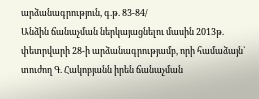արձանագրություն, գ.թ. 83-84/
Անձին ճանաչման ներկայացնելու մասին 2013թ. փետրվարի 28-ի արձանագրությամբ, որի համաձայն` տուժող Գ. Հակոբյանն իրեն ճանաչման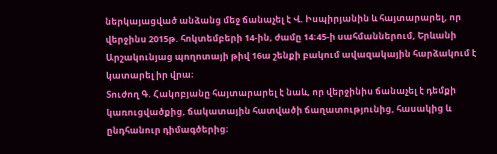ներկայացված անձանց մեջ ճանաչել է Վ. Իսպիրյանին և հայտարարել, որ վերջինս 2015թ. հոկտեմբերի 14-ին, ժամը 14։45-ի սահմաններում, Երևանի Արշակունյաց պողոտայի թիվ 16ա շենքի բակում ավազակային հարձակում է կատարել իր վրա։
Տուժող Գ. Հակոբյանը հայտարարել է նաև, որ վերջինիս ճանաչել է դեմքի կառուցվածքից, ճակատային հատվածի ճաղատությունից, հասակից և ընդհանուր դիմագծերից։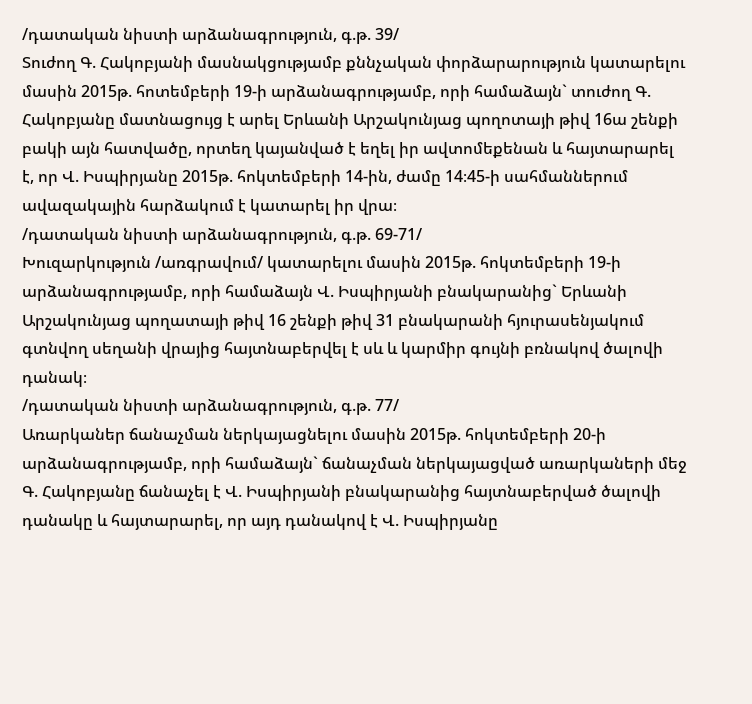/դատական նիստի արձանագրություն, գ.թ. 39/
Տուժող Գ. Հակոբյանի մասնակցությամբ քննչական փորձարարություն կատարելու մասին 2015թ. հոտեմբերի 19-ի արձանագրությամբ, որի համաձայն` տուժող Գ. Հակոբյանը մատնացույց է արել Երևանի Արշակունյաց պողոտայի թիվ 16ա շենքի բակի այն հատվածը, որտեղ կայանված է եղել իր ավտոմեքենան և հայտարարել է, որ Վ. Իսպիրյանը 2015թ. հոկտեմբերի 14-ին, ժամը 14։45-ի սահմաններում ավազակային հարձակում է կատարել իր վրա։
/դատական նիստի արձանագրություն, գ.թ. 69-71/
Խուզարկություն /առգրավում/ կատարելու մասին 2015թ. հոկտեմբերի 19-ի արձանագրությամբ, որի համաձայն Վ. Իսպիրյանի բնակարանից` Երևանի Արշակունյաց պողատայի թիվ 16 շենքի թիվ 31 բնակարանի հյուրասենյակում գտնվող սեղանի վրայից հայտնաբերվել է սև և կարմիր գույնի բռնակով ծալովի դանակ։
/դատական նիստի արձանագրություն, գ.թ. 77/
Առարկաներ ճանաչման ներկայացնելու մասին 2015թ. հոկտեմբերի 20-ի արձանագրությամբ, որի համաձայն` ճանաչման ներկայացված առարկաների մեջ Գ. Հակոբյանը ճանաչել է Վ. Իսպիրյանի բնակարանից հայտնաբերված ծալովի դանակը և հայտարարել, որ այդ դանակով է Վ. Իսպիրյանը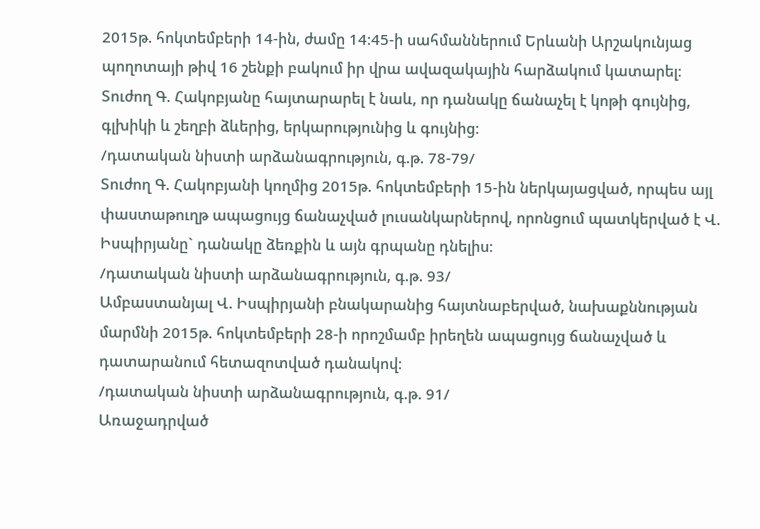2015թ. հոկտեմբերի 14-ին, ժամը 14։45-ի սահմաններում Երևանի Արշակունյաց պողոտայի թիվ 16 շենքի բակում իր վրա ավազակային հարձակում կատարել։
Տուժող Գ. Հակոբյանը հայտարարել է նաև, որ դանակը ճանաչել է կոթի գույնից, գլխիկի և շեղբի ձևերից, երկարությունից և գույնից։
/դատական նիստի արձանագրություն, գ.թ. 78-79/
Տուժող Գ. Հակոբյանի կողմից 2015թ. հոկտեմբերի 15-ին ներկայացված, որպես այլ փաստաթուղթ ապացույց ճանաչված լուսանկարներով, որոնցում պատկերված է Վ. Իսպիրյանը` դանակը ձեռքին և այն գրպանը դնելիս։
/դատական նիստի արձանագրություն, գ.թ. 93/
Ամբաստանյալ Վ. Իսպիրյանի բնակարանից հայտնաբերված, նախաքննության մարմնի 2015թ. հոկտեմբերի 28-ի որոշմամբ իրեղեն ապացույց ճանաչված և դատարանում հետազոտված դանակով։
/դատական նիստի արձանագրություն, գ.թ. 91/
Առաջադրված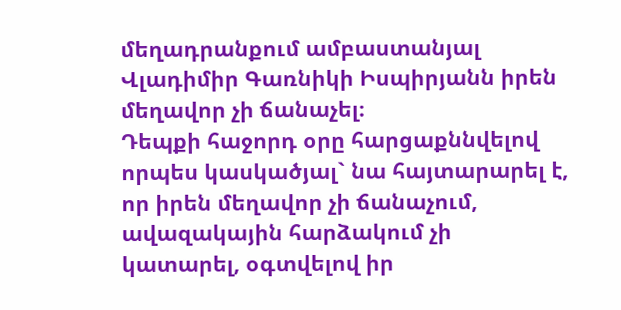մեղադրանքում ամբաստանյալ Վլադիմիր Գառնիկի Իսպիրյանն իրեն մեղավոր չի ճանաչել։
Դեպքի հաջորդ օրը հարցաքննվելով որպես կասկածյալ` նա հայտարարել է, որ իրեն մեղավոր չի ճանաչում, ավազակային հարձակում չի կատարել, օգտվելով իր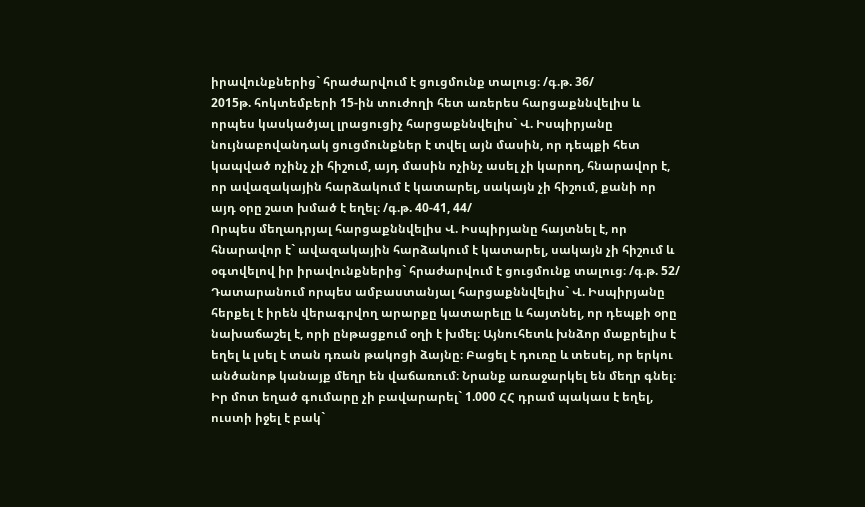իրավունքներից` հրաժարվում է ցուցմունք տալուց։ /գ.թ. 36/
2015թ. հոկտեմբերի 15-ին տուժողի հետ առերես հարցաքննվելիս և որպես կասկածյալ լրացուցիչ հարցաքննվելիս` Վ. Իսպիրյանը նույնաբովանդակ ցուցմունքներ է տվել այն մասին, որ դեպքի հետ կապված ոչինչ չի հիշում, այդ մասին ոչինչ ասել չի կարող, հնարավոր է, որ ավազակային հարձակում է կատարել, սակայն չի հիշում, քանի որ այդ օրը շատ խմած է եղել։ /գ.թ. 40-41, 44/
Որպես մեղադրյալ հարցաքննվելիս Վ. Իսպիրյանը հայտնել է, որ հնարավոր է` ավազակային հարձակում է կատարել, սակայն չի հիշում և օգտվելով իր իրավունքներից` հրաժարվում է ցուցմունք տալուց։ /գ.թ. 52/
Դատարանում որպես ամբաստանյալ հարցաքննվելիս` Վ. Իսպիրյանը հերքել է իրեն վերագրվող արարքը կատարելը և հայտնել, որ դեպքի օրը նախաճաշել է, որի ընթացքում օղի է խմել։ Այնուհետև խնձոր մաքրելիս է եղել և լսել է տան դռան թակոցի ձայնը։ Բացել է դուռը և տեսել, որ երկու անծանոթ կանայք մեղր են վաճառում։ Նրանք առաջարկել են մեղր գնել։ Իր մոտ եղած գումարը չի բավարարել` 1.000 ՀՀ դրամ պակաս է եղել, ուստի իջել է բակ`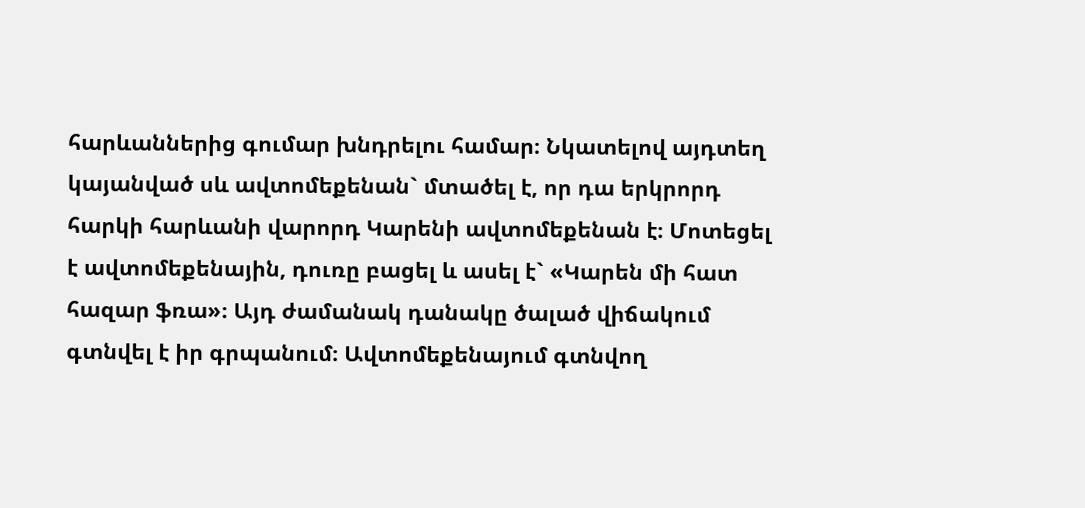հարևաններից գումար խնդրելու համար։ Նկատելով այդտեղ կայանված սև ավտոմեքենան` մտածել է, որ դա երկրորդ հարկի հարևանի վարորդ Կարենի ավտոմեքենան է։ Մոտեցել է ավտոմեքենային, դուռը բացել և ասել է` «Կարեն մի հատ հազար ֆռա»։ Այդ ժամանակ դանակը ծալած վիճակում գտնվել է իր գրպանում։ Ավտոմեքենայում գտնվող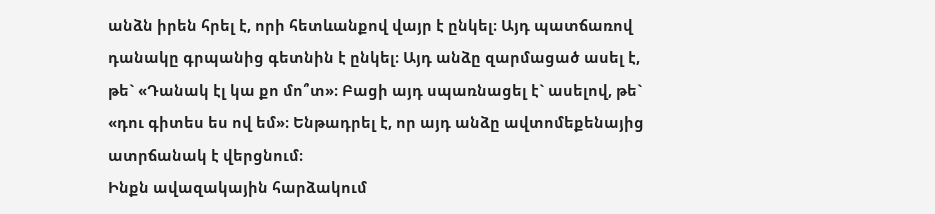անձն իրեն հրել է, որի հետևանքով վայր է ընկել։ Այդ պատճառով դանակը գրպանից գետնին է ընկել։ Այդ անձը զարմացած ասել է, թե` «Դանակ էլ կա քո մո՞տ»։ Բացի այդ սպառնացել է` ասելով, թե` «դու գիտես ես ով եմ»։ Ենթադրել է, որ այդ անձը ավտոմեքենայից ատրճանակ է վերցնում։
Ինքն ավազակային հարձակում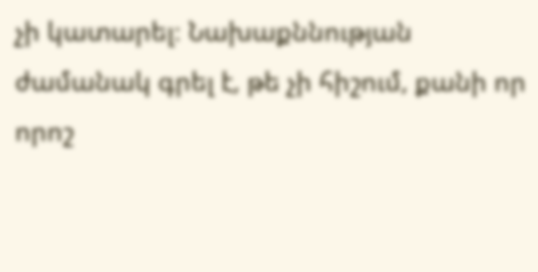չի կատարել։ Նախաքննության ժամանակ գրել է, թե չի հիշում, քանի որ որոշ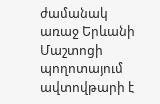ժամանակ առաջ Երևանի Մաշտոցի պողոտայում ավտովթարի է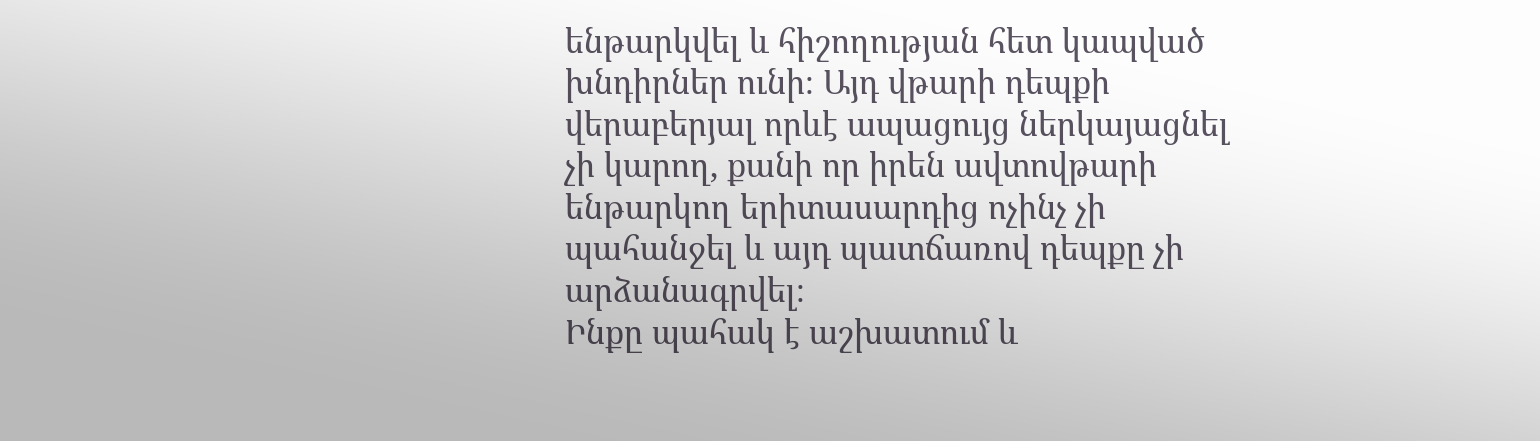ենթարկվել և հիշողության հետ կապված խնդիրներ ունի։ Այդ վթարի դեպքի վերաբերյալ որևէ ապացույց ներկայացնել չի կարող, քանի որ իրեն ավտովթարի ենթարկող երիտասարդից ոչինչ չի պահանջել և այդ պատճառով դեպքը չի արձանագրվել։
Ինքը պահակ է աշխատում և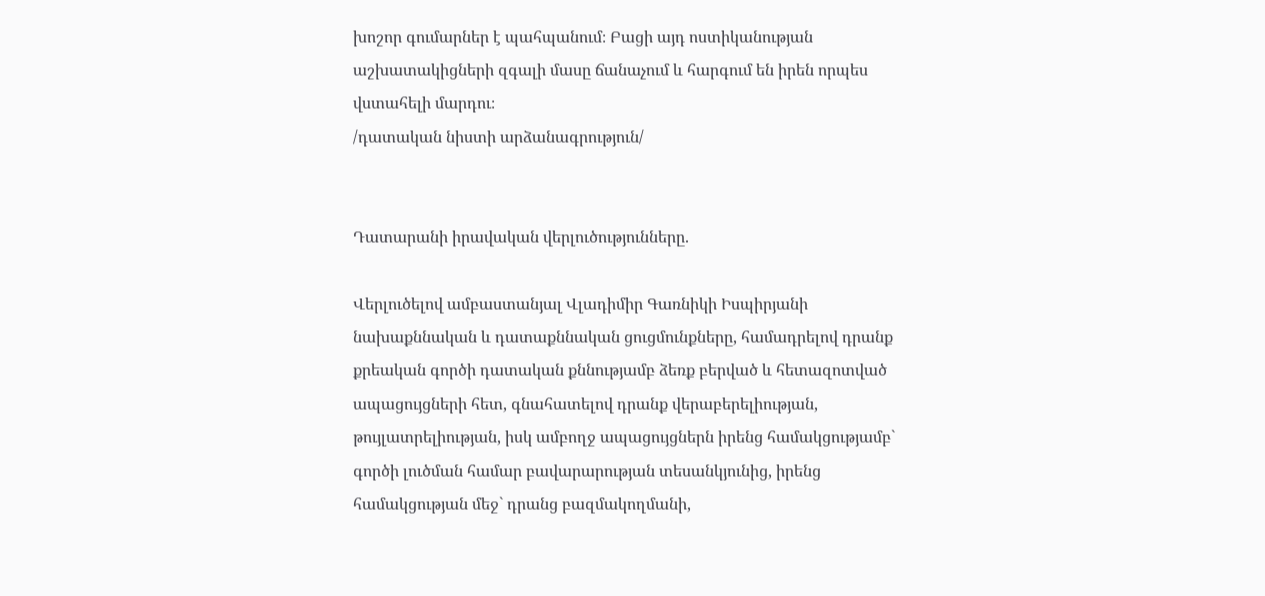խոշոր գումարներ է պահպանում։ Բացի այդ ոստիկանության աշխատակիցների զգալի մասը ճանաչում և հարգում են իրեն որպես վստահելի մարդու։
/դատական նիստի արձանագրություն/


Դատարանի իրավական վերլուծությունները.

Վերլուծելով ամբաստանյալ Վլադիմիր Գառնիկի Իսպիրյանի նախաքննական և դատաքննական ցուցմունքները, համադրելով դրանք քրեական գործի դատական քննությամբ ձեռք բերված և հետազոտված ապացույցների հետ, գնահատելով դրանք վերաբերելիության, թույլատրելիության, իսկ ամբողջ ապացույցներն իրենց համակցությամբ` գործի լուծման համար բավարարության տեսանկյունից, իրենց համակցության մեջ` դրանց բազմակողմանի,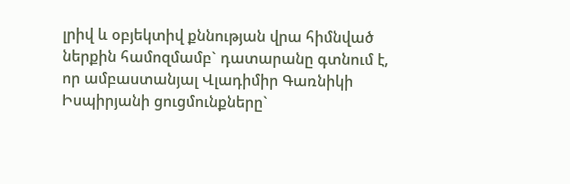լրիվ և օբյեկտիվ քննության վրա հիմնված ներքին համոզմամբ` դատարանը գտնում է, որ ամբաստանյալ Վլադիմիր Գառնիկի Իսպիրյանի ցուցմունքները`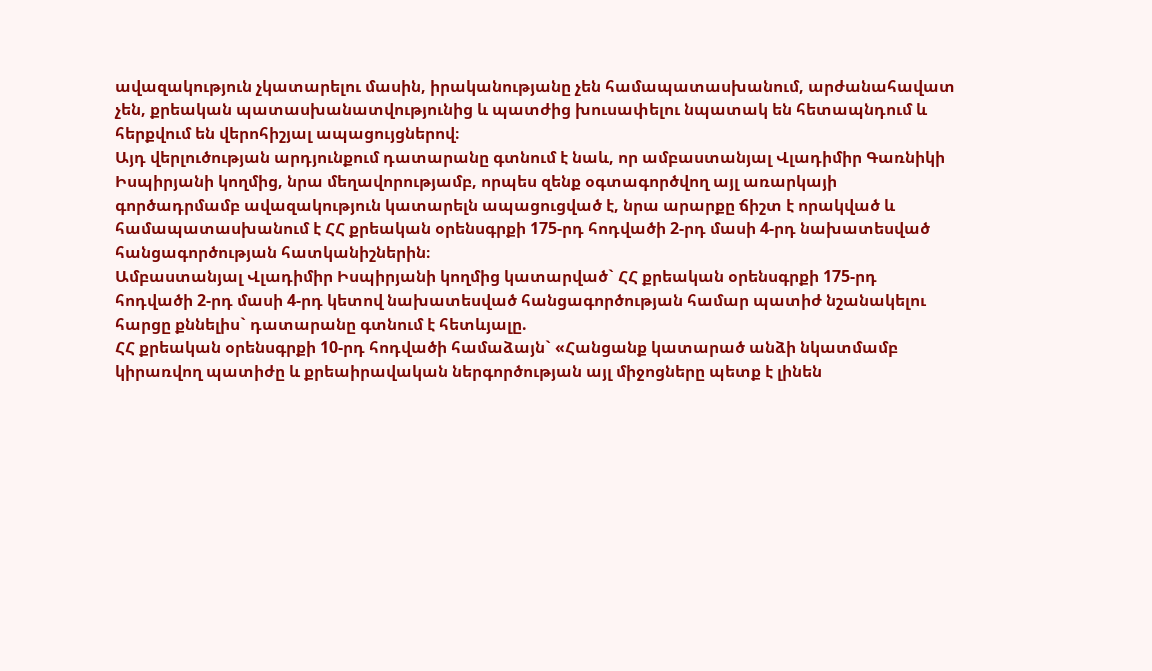ավազակություն չկատարելու մասին, իրականությանը չեն համապատասխանում, արժանահավատ չեն, քրեական պատասխանատվությունից և պատժից խուսափելու նպատակ են հետապնդում և հերքվում են վերոհիշյալ ապացույցներով։
Այդ վերլուծության արդյունքում դատարանը գտնում է նաև, որ ամբաստանյալ Վլադիմիր Գառնիկի Իսպիրյանի կողմից, նրա մեղավորությամբ, որպես զենք օգտագործվող այլ առարկայի գործադրմամբ ավազակություն կատարելն ապացուցված է, նրա արարքը ճիշտ է որակված և համապատասխանում է ՀՀ քրեական օրենսգրքի 175-րդ հոդվածի 2-րդ մասի 4-րդ նախատեսված հանցագործության հատկանիշներին։
Ամբաստանյալ Վլադիմիր Իսպիրյանի կողմից կատարված` ՀՀ քրեական օրենսգրքի 175-րդ հոդվածի 2-րդ մասի 4-րդ կետով նախատեսված հանցագործության համար պատիժ նշանակելու հարցը քննելիս` դատարանը գտնում է հետևյալը.
ՀՀ քրեական օրենսգրքի 10-րդ հոդվածի համաձայն` «Հանցանք կատարած անձի նկատմամբ կիրառվող պատիժը և քրեաիրավական ներգործության այլ միջոցները պետք է լինեն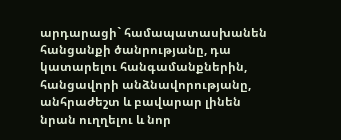արդարացի` համապատասխանեն հանցանքի ծանրությանը, դա կատարելու հանգամանքներին, հանցավորի անձնավորությանը, անհրաժեշտ և բավարար լինեն նրան ուղղելու և նոր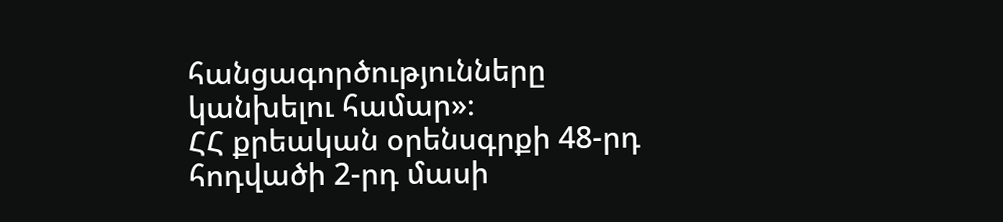հանցագործությունները կանխելու համար»։
ՀՀ քրեական օրենսգրքի 48-րդ հոդվածի 2-րդ մասի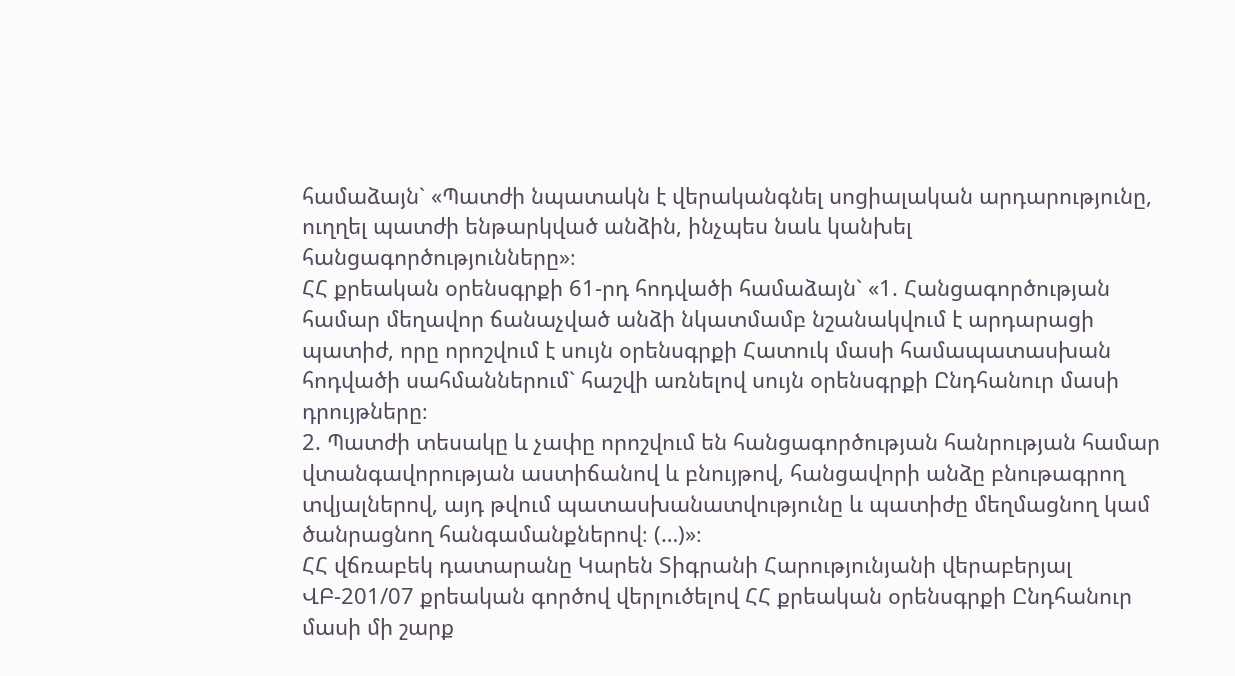համաձայն` «Պատժի նպատակն է վերականգնել սոցիալական արդարությունը, ուղղել պատժի ենթարկված անձին, ինչպես նաև կանխել հանցագործությունները»։
ՀՀ քրեական օրենսգրքի 61-րդ հոդվածի համաձայն` «1. Հանցագործության համար մեղավոր ճանաչված անձի նկատմամբ նշանակվում է արդարացի պատիժ, որը որոշվում է սույն օրենսգրքի Հատուկ մասի համապատասխան հոդվածի սահմաններում` հաշվի առնելով սույն օրենսգրքի Ընդհանուր մասի դրույթները։
2. Պատժի տեսակը և չափը որոշվում են հանցագործության հանրության համար վտանգավորության աստիճանով և բնույթով, հանցավորի անձը բնութագրող տվյալներով, այդ թվում պատասխանատվությունը և պատիժը մեղմացնող կամ ծանրացնող հանգամանքներով։ (…)»։
ՀՀ վճռաբեկ դատարանը Կարեն Տիգրանի Հարությունյանի վերաբերյալ ՎԲ-201/07 քրեական գործով վերլուծելով ՀՀ քրեական օրենսգրքի Ընդհանուր մասի մի շարք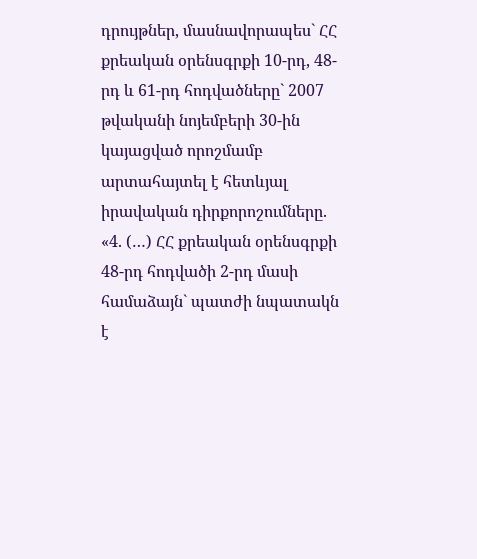դրույթներ, մասնավորապես` ՀՀ քրեական օրենսգրքի 10-րդ, 48-րդ և 61-րդ հոդվածները` 2007 թվականի նոյեմբերի 30-ին կայացված որոշմամբ արտահայտել է հետևյալ իրավական դիրքորոշումները.
«4. (…) ՀՀ քրեական օրենսգրքի 48-րդ հոդվածի 2-րդ մասի համաձայն` պատժի նպատակն է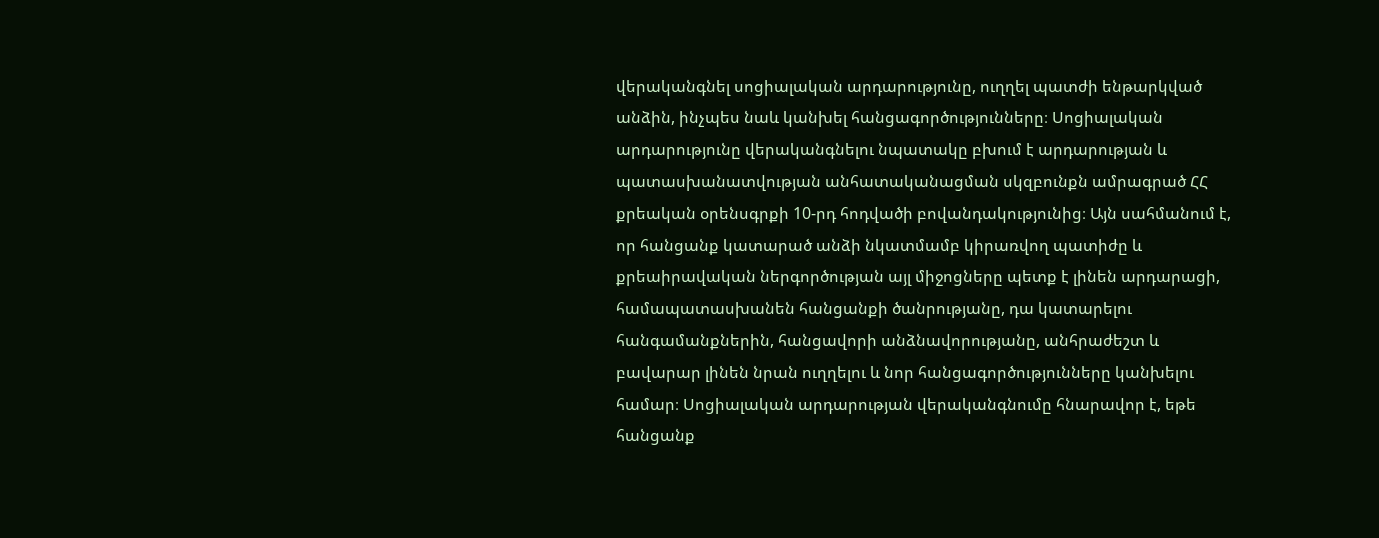վերականգնել սոցիալական արդարությունը, ուղղել պատժի ենթարկված անձին, ինչպես նաև կանխել հանցագործությունները։ Սոցիալական արդարությունը վերականգնելու նպատակը բխում է արդարության և պատասխանատվության անհատականացման սկզբունքն ամրագրած ՀՀ քրեական օրենսգրքի 10-րդ հոդվածի բովանդակությունից։ Այն սահմանում է, որ հանցանք կատարած անձի նկատմամբ կիրառվող պատիժը և քրեաիրավական ներգործության այլ միջոցները պետք է լինեն արդարացի, համապատասխանեն հանցանքի ծանրությանը, դա կատարելու հանգամանքներին, հանցավորի անձնավորությանը, անհրաժեշտ և բավարար լինեն նրան ուղղելու և նոր հանցագործությունները կանխելու համար։ Սոցիալական արդարության վերականգնումը հնարավոր է, եթե հանցանք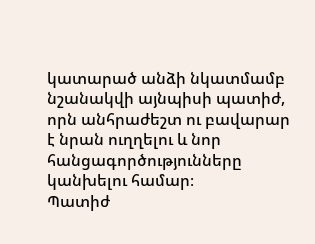կատարած անձի նկատմամբ նշանակվի այնպիսի պատիժ, որն անհրաժեշտ ու բավարար է նրան ուղղելու և նոր հանցագործությունները կանխելու համար։
Պատիժ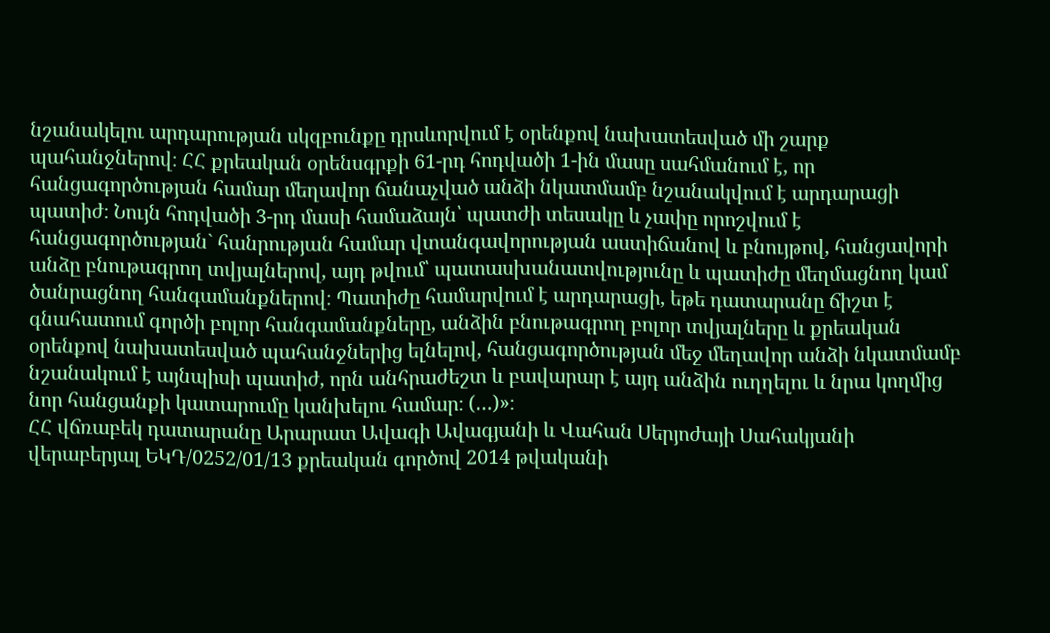նշանակելու արդարության սկզբունքը դրսևորվում է օրենքով նախատեսված մի շարք պահանջներով։ ՀՀ քրեական օրենսգրքի 61-րդ հոդվածի 1-ին մասը սահմանում է, որ հանցագործության համար մեղավոր ճանաչված անձի նկատմամբ նշանակվում է արդարացի պատիժ։ Նույն հոդվածի 3-րդ մասի համաձայն՝ պատժի տեսակը և չափը որոշվում է հանցագործության` հանրության համար վտանգավորության աստիճանով և բնույթով, հանցավորի անձը բնութագրող տվյալներով, այդ թվում՝ պատասխանատվությունը և պատիժը մեղմացնող կամ ծանրացնող հանգամանքներով։ Պատիժը համարվում է արդարացի, եթե դատարանը ճիշտ է գնահատում գործի բոլոր հանգամանքները, անձին բնութագրող բոլոր տվյալները և քրեական օրենքով նախատեսված պահանջներից ելնելով, հանցագործության մեջ մեղավոր անձի նկատմամբ նշանակում է այնպիսի պատիժ, որն անհրաժեշտ և բավարար է այդ անձին ուղղելու և նրա կողմից նոր հանցանքի կատարումը կանխելու համար։ (…)»։
ՀՀ վճռաբեկ դատարանը Արարատ Ավագի Ավագյանի և Վահան Սերյոժայի Սահակյանի վերաբերյալ ԵԿԴ/0252/01/13 քրեական գործով 2014 թվականի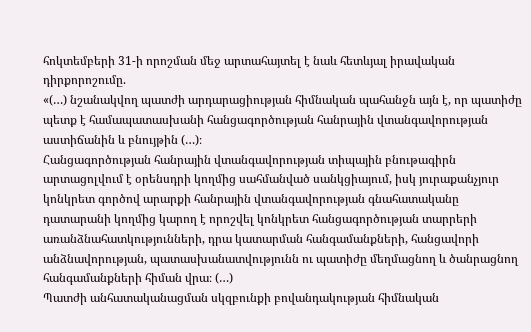հոկտեմբերի 31-ի որոշման մեջ արտահայտել է նաև հետևյալ իրավական դիրքորոշումը.
«(…) նշանակվող պատժի արդարացիության հիմնական պահանջն այն է, որ պատիժը պետք է համապատասխանի հանցագործության հանրային վտանգավորության աստիճանին և բնույթին (…)։
Հանցագործության հանրային վտանգավորության տիպային բնութագիրն արտացոլվում է օրենսդրի կողմից սահմանված սանկցիայում, իսկ յուրաքանչյուր կոնկրետ գործով արարքի հանրային վտանգավորության գնահատականը դատարանի կողմից կարող է որոշվել կոնկրետ հանցագործության տարրերի առանձնահատկությունների, դրա կատարման հանգամանքների, հանցավորի անձնավորության, պատասխանատվությունն ու պատիժը մեղմացնող և ծանրացնող հանգամանքների հիման վրա։ (…)
Պատժի անհատականացման սկզբունքի բովանդակության հիմնական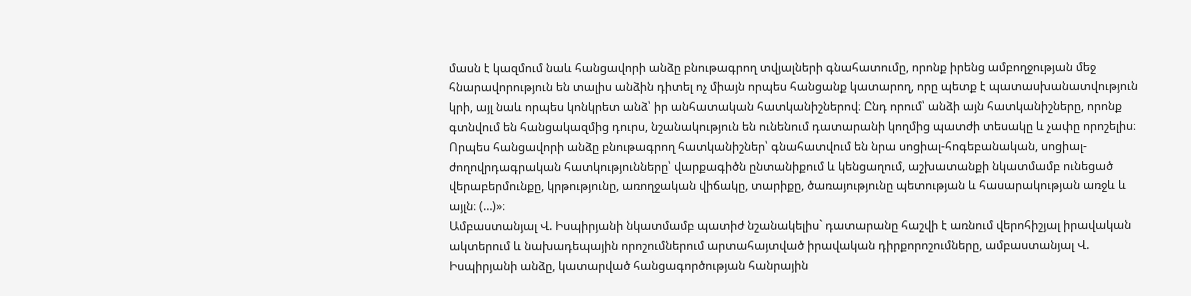մասն է կազմում նաև հանցավորի անձը բնութագրող տվյալների գնահատումը, որոնք իրենց ամբողջության մեջ հնարավորություն են տալիս անձին դիտել ոչ միայն որպես հանցանք կատարող, որը պետք է պատասխանատվություն կրի, այլ նաև որպես կոնկրետ անձ՝ իր անհատական հատկանիշներով։ Ընդ որում՝ անձի այն հատկանիշները, որոնք գտնվում են հանցակազմից դուրս, նշանակություն են ունենում դատարանի կողմից պատժի տեսակը և չափը որոշելիս։ Որպես հանցավորի անձը բնութագրող հատկանիշներ՝ գնահատվում են նրա սոցիալ-հոգեբանական, սոցիալ-ժողովրդագրական հատկությունները՝ վարքագիծն ընտանիքում և կենցաղում, աշխատանքի նկատմամբ ունեցած վերաբերմունքը, կրթությունը, առողջական վիճակը, տարիքը, ծառայությունը պետության և հասարակության առջև և այլն։ (…)»։
Ամբաստանյալ Վ. Իսպիրյանի նկատմամբ պատիժ նշանակելիս` դատարանը հաշվի է առնում վերոհիշյալ իրավական ակտերում և նախադեպային որոշումներում արտահայտված իրավական դիրքորոշումները, ամբաստանյալ Վ. Իսպիրյանի անձը, կատարված հանցագործության հանրային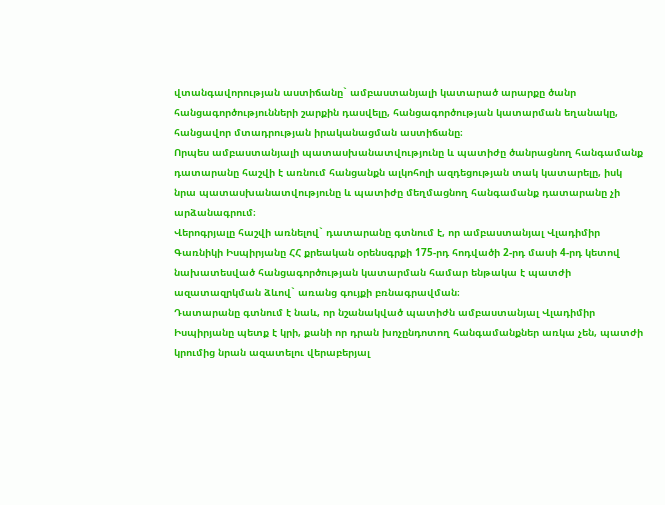վտանգավորության աստիճանը` ամբաստանյալի կատարած արարքը ծանր հանցագործությունների շարքին դասվելը, հանցագործության կատարման եղանակը, հանցավոր մտադրության իրականացման աստիճանը։
Որպես ամբաստանյալի պատասխանատվությունը և պատիժը ծանրացնող հանգամանք դատարանը հաշվի է առնում հանցանքն ալկոհոլի ազդեցության տակ կատարելը, իսկ նրա պատասխանատվությունը և պատիժը մեղմացնող հանգամանք դատարանը չի արձանագրում։
Վերոգրյալը հաշվի առնելով` դատարանը գտնում է, որ ամբաստանյալ Վլադիմիր Գառնիկի Իսպիրյանը ՀՀ քրեական օրենսգրքի 175-րդ հոդվածի 2-րդ մասի 4-րդ կետով նախատեսված հանցագործության կատարման համար ենթակա է պատժի ազատազրկման ձևով` առանց գույքի բռնագրավման։
Դատարանը գտնում է նաև, որ նշանակված պատիժն ամբաստանյալ Վլադիմիր Իսպիրյանը պետք է կրի, քանի որ դրան խոչընդոտող հանգամանքներ առկա չեն, պատժի կրումից նրան ազատելու վերաբերյալ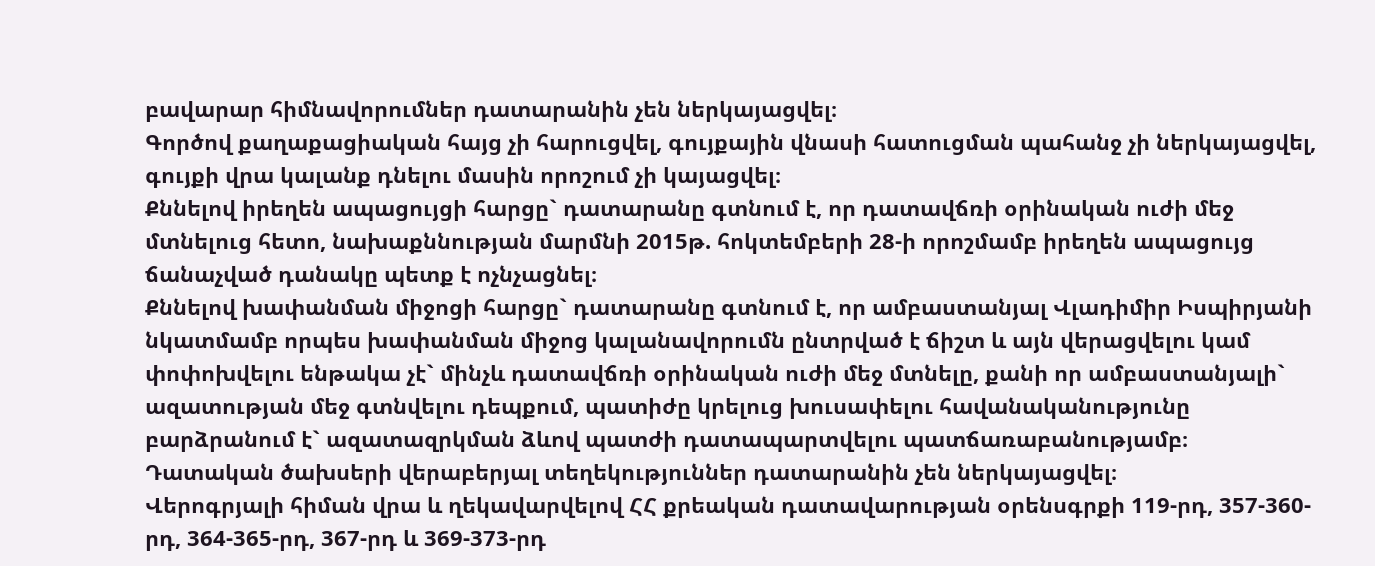բավարար հիմնավորումներ դատարանին չեն ներկայացվել։
Գործով քաղաքացիական հայց չի հարուցվել, գույքային վնասի հատուցման պահանջ չի ներկայացվել, գույքի վրա կալանք դնելու մասին որոշում չի կայացվել։
Քննելով իրեղեն ապացույցի հարցը` դատարանը գտնում է, որ դատավճռի օրինական ուժի մեջ մտնելուց հետո, նախաքննության մարմնի 2015թ. հոկտեմբերի 28-ի որոշմամբ իրեղեն ապացույց ճանաչված դանակը պետք է ոչնչացնել։
Քննելով խափանման միջոցի հարցը` դատարանը գտնում է, որ ամբաստանյալ Վլադիմիր Իսպիրյանի նկատմամբ որպես խափանման միջոց կալանավորումն ընտրված է ճիշտ և այն վերացվելու կամ փոփոխվելու ենթակա չէ` մինչև դատավճռի օրինական ուժի մեջ մտնելը, քանի որ ամբաստանյալի` ազատության մեջ գտնվելու դեպքում, պատիժը կրելուց խուսափելու հավանականությունը բարձրանում է` ազատազրկման ձևով պատժի դատապարտվելու պատճառաբանությամբ։
Դատական ծախսերի վերաբերյալ տեղեկություններ դատարանին չեն ներկայացվել։
Վերոգրյալի հիման վրա և ղեկավարվելով ՀՀ քրեական դատավարության օրենսգրքի 119-րդ, 357-360-րդ, 364-365-րդ, 367-րդ և 369-373-րդ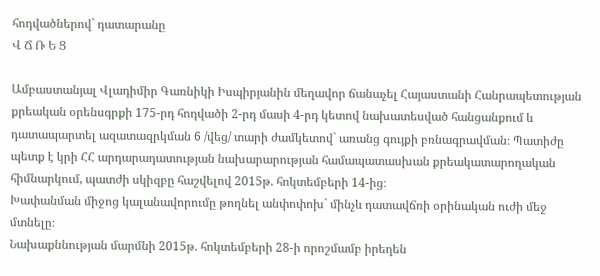հոդվածներով` դատարանը
Վ Ճ Ռ Ե Ց

Ամբաստանյալ Վլադիմիր Գառնիկի Իսպիրյանին մեղավոր ճանաչել Հայաստանի Հանրապետության քրեական օրենսգրքի 175-րդ հոդվածի 2-րդ մասի 4-րդ կետով նախատեսված հանցանքում և դատապարտել ազատազրկման 6 /վեց/ տարի ժամկետով` առանց գույքի բռնագրավման։ Պատիժը պետք է կրի ՀՀ արդարադատության նախարարության համապատասխան քրեակատարողական հիմնարկում, պատժի սկիզբը հաշվելով 2015թ. հոկտեմբերի 14-ից։
Խափանման միջոց կալանավորումը թողնել անփոփոխ` մինչև դատավճռի օրինական ուժի մեջ մտնելը։
Նախաքննության մարմնի 2015թ. հոկտեմբերի 28-ի որոշմամբ իրեղեն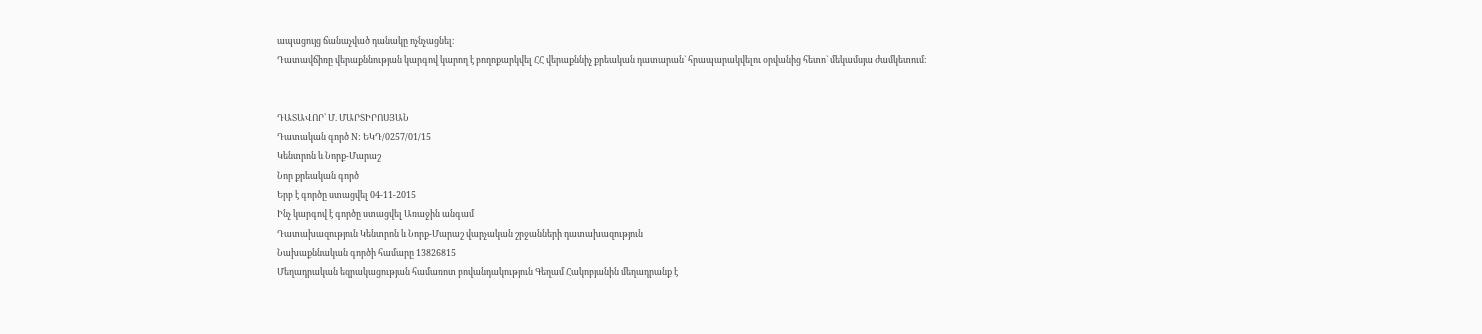ապացույց ճանաչված դանակը ոչնչացնել։
Դատավճիռը վերաքննության կարգով կարող է բողոքարկվել ՀՀ վերաքննիչ քրեական դատարան` հրապարակվելու օրվանից հետո` մեկամսյա ժամկետում։


ԴԱՏԱՎՈՐ` Մ. ՄԱՐՏԻՐՈՍՅԱՆ
Դատական գործ N: ԵԿԴ/0257/01/15
Կենտրոն և Նորք-Մարաշ
Նոր քրեական գործ
Երբ է գործը ստացվել 04-11-2015
Ինչ կարգով է գործը ստացվել Առաջին անգամ
Դատախազություն Կենտրոն և Նորք-Մարաշ վարչական շրջանների դատախազություն
Նախաքննական գործի համարը 13826815
Մեղադրական եզրակացության համառոտ բովանդակություն Գեղամ Հակոբյանին մեղադրանք է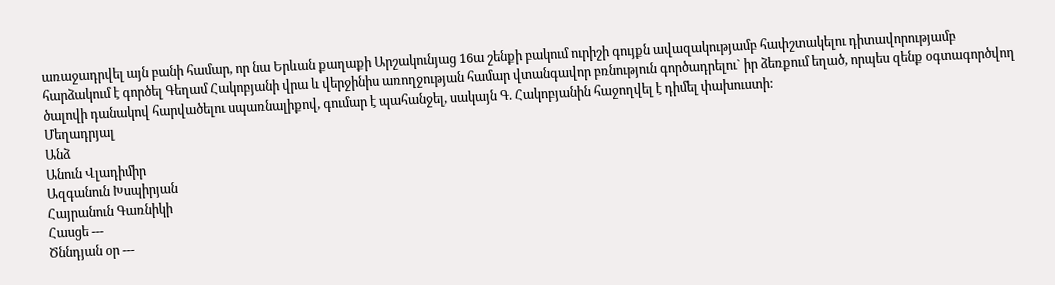առաջադրվել այն բանի համար, որ նա Երևան քաղաքի Արշակունյաց 16ա շենքի բակում ուրիշի գույքն ավազակությամբ հափշտակելու դիտավորությամբ հարձակում է գործել Գեղամ Հակոբյանի վրա և վերջինիս առողջության համար վտանգավոր բռնություն գործադրելու` իր ձեռքում եղած, որպես զենք օգտագործվող ծալովի դանակով հարվածելու սպառնալիքով, գումար է պահանջել, սակայն Գ. Հակոբյանին հաջողվել է դիմել փախուստի:
Մեղադրյալ
Անձ
Անուն Վլադիմիր
Ազգանուն Խսպիրյան
Հայրանուն Գառնիկի
Հասցե ---
Ծննդյան օր ---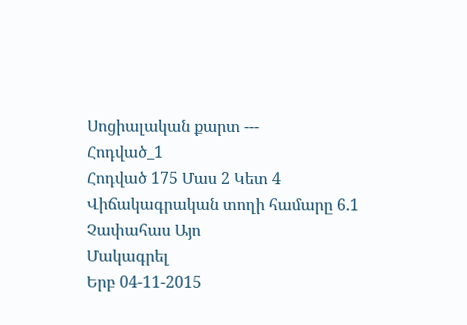Սոցիալական քարտ ---
Հոդված_1
Հոդված 175 Մաս 2 Կետ 4
Վիճակագրական տողի համարը 6.1
Չափահաս Այո
Մակագրել
Երբ 04-11-2015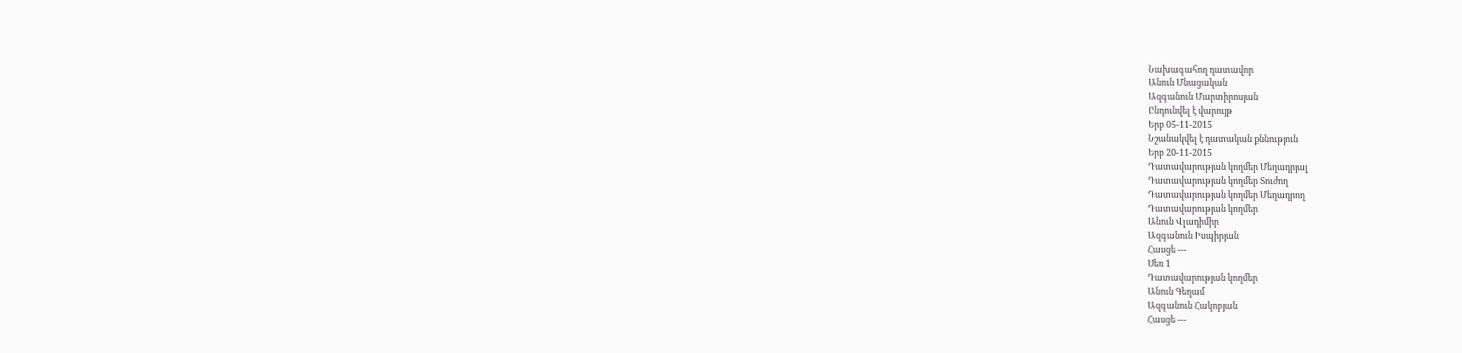Նախագահող դատավոր
Անուն Մնացական
Ազգանուն Մարտիրոսյան
Ընդունվել է վարույթ
Երբ 05-11-2015
Նշանակվել է դատական քննություն
Երբ 20-11-2015
Դատավարության կողմեր Մեղադրյալ
Դատավարության կողմեր Տուժող
Դատավարության կողմեր Մեղադրող
Դատավարության կողմեր
Անուն Վլադիմիր
Ազգանուն Իսպիրյան
Հասցե ---
Սեռ 1
Դատավարության կողմեր
Անուն Գեղամ
Ազգանուն Հակոբյան
Հասցե ---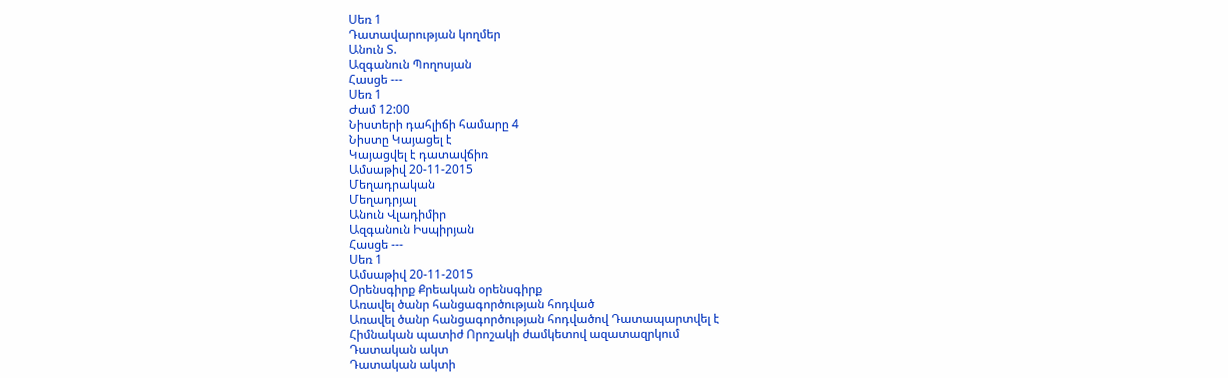Սեռ 1
Դատավարության կողմեր
Անուն Տ.
Ազգանուն Պողոսյան
Հասցե ---
Սեռ 1
Ժամ 12:00
Նիստերի դահլիճի համարը 4
Նիստը Կայացել է
Կայացվել է դատավճիռ
Ամսաթիվ 20-11-2015
Մեղադրական
Մեղադրյալ
Անուն Վլադիմիր
Ազգանուն Իսպիրյան
Հասցե ---
Սեռ 1
Ամսաթիվ 20-11-2015
Օրենսգիրք Քրեական օրենսգիրք
Առավել ծանր հանցագործության հոդված
Առավել ծանր հանցագործության հոդվածով Դատապարտվել է
Հիմնական պատիժ Որոշակի ժամկետով ազատազրկում
Դատական ակտ
Դատական ակտի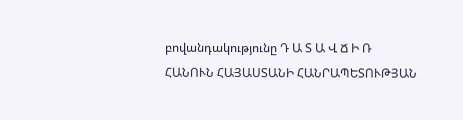բովանդակությունը Դ Ա Տ Ա Վ Ճ Ի Ռ
ՀԱՆՈՒՆ ՀԱՅԱՍՏԱՆԻ ՀԱՆՐԱՊԵՏՈՒԹՅԱՆ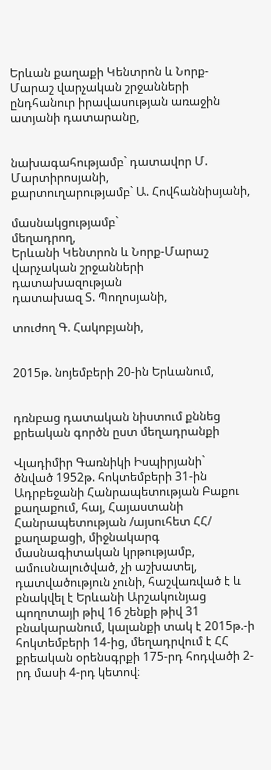Երևան քաղաքի Կենտրոն և Նորք-Մարաշ վարչական շրջանների ընդհանուր իրավասության առաջին ատյանի դատարանը,


նախագահությամբ` դատավոր Մ. Մարտիրոսյանի,
քարտուղարությամբ` Ա. Հովհաննիսյանի,

մասնակցությամբ`
մեղադրող,
Երևանի Կենտրոն և Նորք-Մարաշ
վարչական շրջանների դատախազության
դատախազ Տ. Պողոսյանի,

տուժող Գ. Հակոբյանի,


2015թ. նոյեմբերի 20-ին Երևանում,


դռնբաց դատական նիստում քննեց քրեական գործն ըստ մեղադրանքի

Վլադիմիր Գառնիկի Իսպիրյանի`
ծնված 1952թ. հոկտեմբերի 31-ին Ադրբեջանի Հանրապետության Բաքու քաղաքում, հայ, Հայաստանի Հանրապետության /այսուհետ ՀՀ/ քաղաքացի, միջնակարգ մասնագիտական կրթությամբ, ամուսնալուծված, չի աշխատել, դատվածություն չունի, հաշվառված է և բնակվել է Երևանի Արշակունյաց պողոտայի թիվ 16 շենքի թիվ 31 բնակարանում, կալանքի տակ է 2015թ.-ի հոկտեմբերի 14-ից, մեղադրվում է ՀՀ քրեական օրենսգրքի 175-րդ հոդվածի 2-րդ մասի 4-րդ կետով։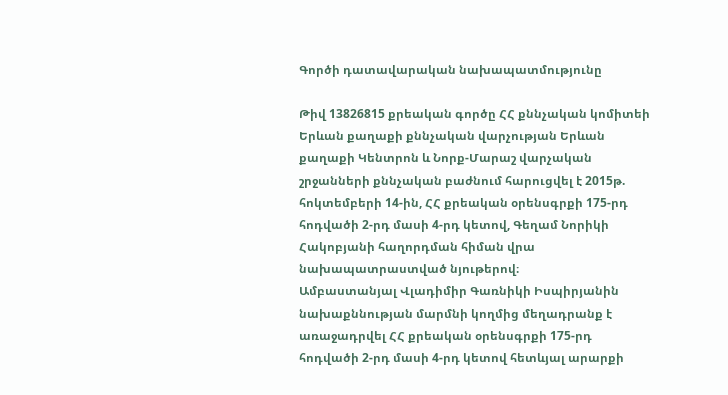Գործի դատավարական նախապատմությունը

Թիվ 13826815 քրեական գործը ՀՀ քննչական կոմիտեի Երևան քաղաքի քննչական վարչության Երևան քաղաքի Կենտրոն և Նորք-Մարաշ վարչական շրջանների քննչական բաժնում հարուցվել է 2015թ. հոկտեմբերի 14-ին, ՀՀ քրեական օրենսգրքի 175-րդ հոդվածի 2-րդ մասի 4-րդ կետով, Գեղամ Նորիկի Հակոբյանի հաղորդման հիման վրա նախապատրաստված նյութերով։
Ամբաստանյալ Վլադիմիր Գառնիկի Իսպիրյանին նախաքննության մարմնի կողմից մեղադրանք է առաջադրվել ՀՀ քրեական օրենսգրքի 175-րդ հոդվածի 2-րդ մասի 4-րդ կետով հետևյալ արարքի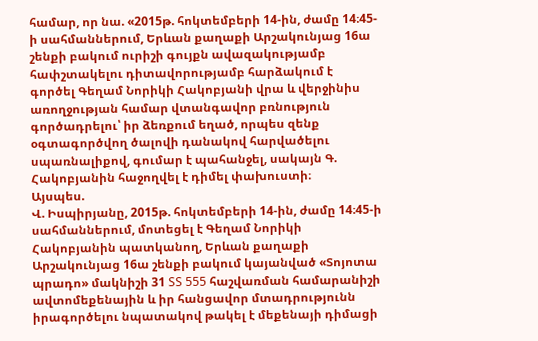համար, որ նա. «2015թ. հոկտեմբերի 14-ին, ժամը 14։45-ի սահմաններում, Երևան քաղաքի Արշակունյաց 16ա շենքի բակում ուրիշի գույքն ավազակությամբ հափշտակելու դիտավորությամբ հարձակում է գործել Գեղամ Նորիկի Հակոբյանի վրա և վերջինիս առողջության համար վտանգավոր բռնություն գործադրելու՝ իր ձեռքում եղած, որպես զենք օգտագործվող ծալովի դանակով հարվածելու սպառնալիքով, գումար է պահանջել, սակայն Գ. Հակոբյանին հաջողվել է դիմել փախուստի։
Այսպես.
Վ. Իսպիրյանը, 2015թ. հոկտեմբերի 14-ին, ժամը 14։45-ի սահմաններում, մոտեցել է Գեղամ Նորիկի Հակոբյանին պատկանող, Երևան քաղաքի Արշակունյաց 16ա շենքի բակում կայանված «Տոյոտա պրադո» մակնիշի 31 SS 555 հաշվառման համարանիշի ավտոմեքենային և իր հանցավոր մտադրությունն իրագործելու նպատակով թակել է մեքենայի դիմացի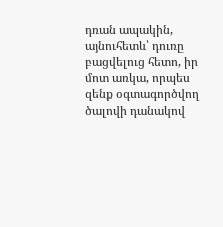դռան ապակին, այնուհետև՝ դուռը բացվելուց հետո, իր մոտ առկա, որպես զենք օգտագործվող ծալովի դանակով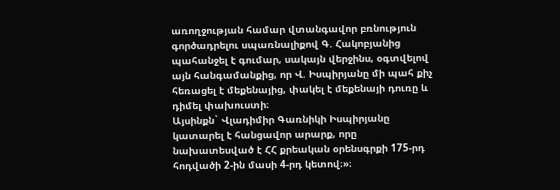առողջության համար վտանգավոր բռնություն գործադրելու սպառնալիքով Գ. Հակոբյանից պահանջել է գումար, սակայն վերջինս, օգտվելով այն հանգամանքից, որ Վ. Իսպիրյանը մի պահ քիչ հեռացել է մեքենայից, փակել է մեքենայի դուռը և դիմել փախուստի։
Այսինքն` Վլադիմիր Գառնիկի Իսպիրյանը կատարել է հանցավոր արարք, որը նախատեսված է ՀՀ քրեական օրենսգրքի 175-րդ հոդվածի 2-ին մասի 4-րդ կետով։»։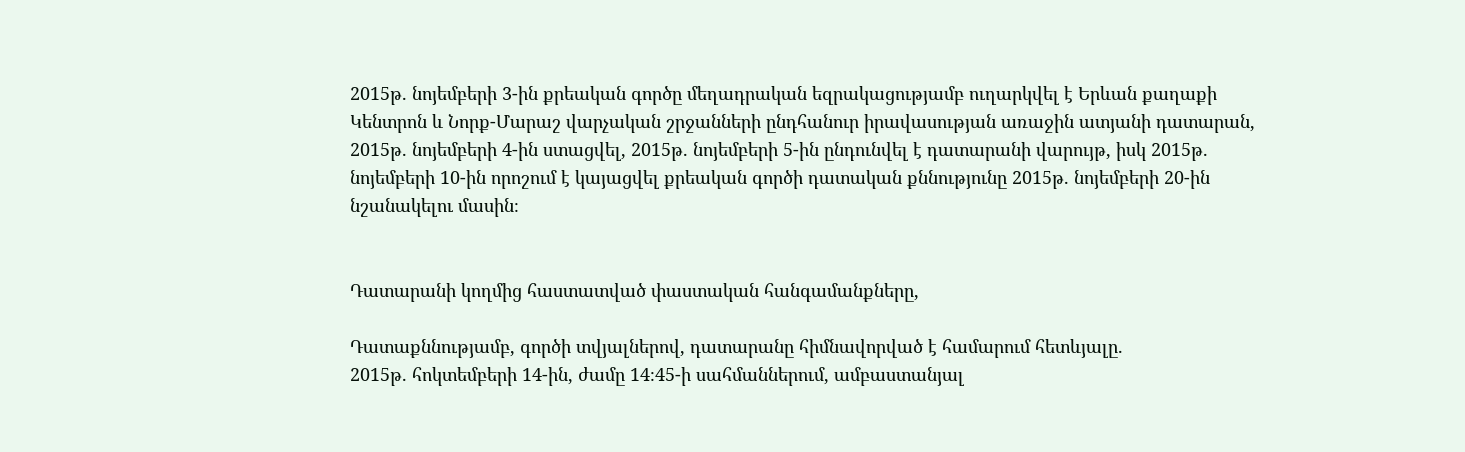2015թ. նոյեմբերի 3-ին քրեական գործը մեղադրական եզրակացությամբ ուղարկվել է Երևան քաղաքի Կենտրոն և Նորք-Մարաշ վարչական շրջանների ընդհանուր իրավասության առաջին ատյանի դատարան, 2015թ. նոյեմբերի 4-ին ստացվել, 2015թ. նոյեմբերի 5-ին ընդունվել է դատարանի վարույթ, իսկ 2015թ. նոյեմբերի 10-ին որոշում է կայացվել քրեական գործի դատական քննությունը 2015թ. նոյեմբերի 20-ին նշանակելու մասին։


Դատարանի կողմից հաստատված փաստական հանգամանքները,

Դատաքննությամբ, գործի տվյալներով, դատարանը հիմնավորված է համարում հետևյալը.
2015թ. հոկտեմբերի 14-ին, ժամը 14։45-ի սահմաններում, ամբաստանյալ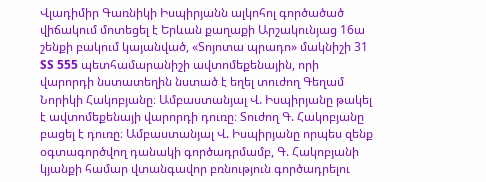Վլադիմիր Գառնիկի Իսպիրյանն ալկոհոլ գործածած վիճակում մոտեցել է Երևան քաղաքի Արշակունյաց 16ա շենքի բակում կայանված, «Տոյոտա պրադո» մակնիշի 31 SS 555 պետհամարանիշի ավտոմեքենային, որի վարորդի նստատեղին նստած է եղել տուժող Գեղամ Նորիկի Հակոբյանը։ Ամբաստանյալ Վ. Իսպիրյանը թակել է ավտոմեքենայի վարորդի դուռը։ Տուժող Գ. Հակոբյանը բացել է դուռը։ Ամբաստանյալ Վ. Իսպիրյանը որպես զենք օգտագործվող դանակի գործադրմամբ, Գ. Հակոբյանի կյանքի համար վտանգավոր բռնություն գործադրելու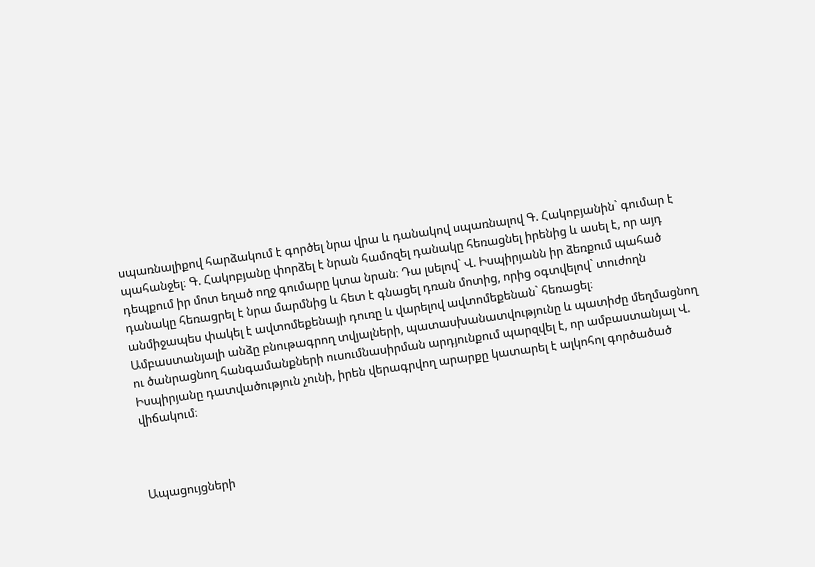սպառնալիքով հարձակում է գործել նրա վրա և դանակով սպառնալով Գ. Հակոբյանին` գումար է պահանջել։ Գ. Հակոբյանը փորձել է նրան համոզել դանակը հեռացնել իրենից և ասել է, որ այդ դեպքում իր մոտ եղած ողջ գումարը կտա նրան։ Դա լսելով` Վ. Իսպիրյանն իր ձեռքում պահած դանակը հեռացրել է նրա մարմնից և հետ է գնացել դռան մոտից, որից օգտվելով` տուժողն անմիջապես փակել է ավտոմեքենայի դուռը և վարելով ավտոմեքենան` հեռացել։
Ամբաստանյալի անձը բնութագրող տվյալների, պատասխանատվությունը և պատիժը մեղմացնող ու ծանրացնող հանգամանքների ուսումնասիրման արդյունքում պարզվել է, որ ամբաստանյալ Վ. Իսպիրյանը դատվածություն չունի, իրեն վերագրվող արարքը կատարել է ալկոհոլ գործածած վիճակում։



Ապացույցների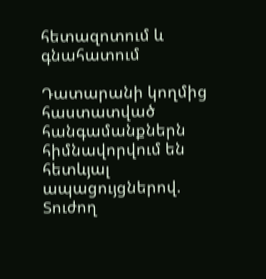հետազոտում և գնահատում

Դատարանի կողմից հաստատված հանգամանքներն հիմնավորվում են հետևյալ ապացույցներով.
Տուժող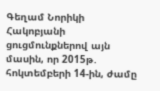Գեղամ Նորիկի Հակոբյանի ցուցմունքներով այն մասին, որ 2015թ. հոկտեմբերի 14-ին, ժամը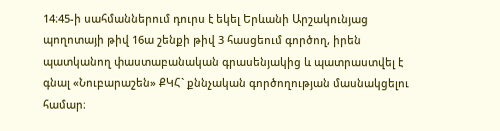14։45-ի սահմաններում դուրս է եկել Երևանի Արշակունյաց պողոտայի թիվ 16ա շենքի թիվ 3 հասցեում գործող, իրեն պատկանող փաստաբանական գրասենյակից և պատրաստվել է գնալ «Նուբարաշեն» ՔԿՀ` քննչական գործողության մասնակցելու համար։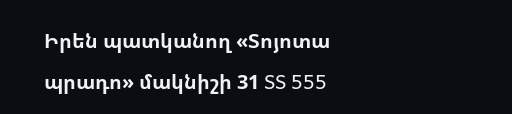Իրեն պատկանող «Տոյոտա պրադո» մակնիշի 31 SS 555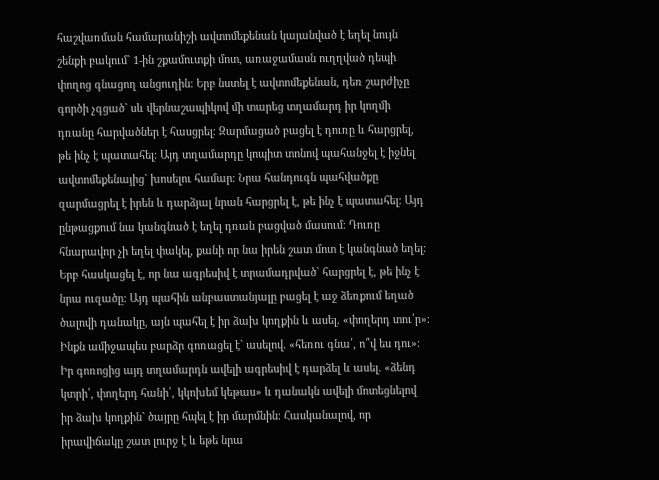հաշվառման համարանիշի ավտոմեքենան կայանված է եղել նույն շենքի բակում` 1-ին շքամուտքի մոտ, առաջամասն ուղղված դեպի փողոց գնացող անցուղին։ Երբ նստել է ավտոմեքենան, դեռ շարժիչը գործի չգցած` սև վերնաշապիկով մի տարեց տղամարդ իր կողմի դռանը հարվածներ է հասցրել։ Զարմացած բացել է դուռը և հարցրել, թե ինչ է պատահել։ Այդ տղամարդը կոպիտ տոնով պահանջել է իջնել ավտոմեքենայից` խոսելու համար։ Նրա հանդուգն պահվածքը զարմացրել է իրեն և դարձյալ նրան հարցրել է, թե ինչ է պատահել։ Այդ ընթացքում նա կանգնած է եղել դռան բացված մասում։ Դուռը հնարավոր չի եղել փակել, քանի որ նա իրեն շատ մոտ է կանգնած եղել։ Երբ հասկացել է, որ նա ագրեսիվ է տրամադրված` հարցրել է, թե ինչ է նրա ուզածը։ Այդ պահին անբաստանյալը բացել է աջ ձեռքում եղած ծալովի դանակը, այն պահել է իր ձախ կողքին և ասել. «փողերդ տու՛ր»։ Ինքն ամիջապես բարձր գոռացել է` ասելով. «հեռու գնա՛, ո՞վ ես դու»։ Իր գոռոցից այդ տղամարդն ավելի ագրեսիվ է դարձել և ասել. «ձենդ կտրի՛, փողերդ հանի՛, կկոխեմ կեթաս» և դանակն ավելի մոտեցնելով իր ձախ կողքին` ծայրը հպել է իր մարմնին։ Հասկանալով, որ իրավիճակը շատ լուրջ է և եթե նրա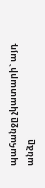պահանջը չկատարի` այդ անձը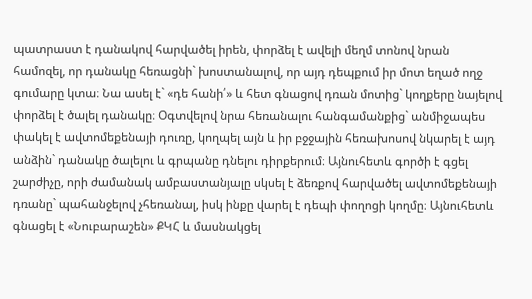պատրաստ է դանակով հարվածել իրեն, փորձել է ավելի մեղմ տոնով նրան համոզել, որ դանակը հեռացնի` խոստանալով, որ այդ դեպքում իր մոտ եղած ողջ գումարը կտա։ Նա ասել է` «դե հանի՛» և հետ գնացով դռան մոտից` կողքերը նայելով փորձել է ծալել դանակը։ Օգտվելով նրա հեռանալու հանգամանքից` անմիջապես փակել է ավտոմեքենայի դուռը, կողպել այն և իր բջջային հեռախոսով նկարել է այդ անձին` դանակը ծալելու և գրպանը դնելու դիրքերում։ Այնուհետև գործի է գցել շարժիչը, որի ժամանակ ամբաստանյալը սկսել է ձեռքով հարվածել ավտոմեքենայի դռանը` պահանջելով չհեռանալ, իսկ ինքը վարել է դեպի փողոցի կողմը։ Այնուհետև գնացել է «Նուբարաշեն» ՔԿՀ և մասնակցել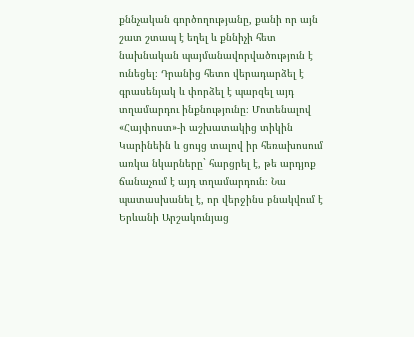քննչական գործողությանը, քանի որ այն շատ շտապ է եղել և քննիչի հետ նախնական պայմանավորվածություն է ունեցել։ Դրանից հետո վերադարձել է գրասենյակ և փորձել է պարզել այդ տղամարդու ինքնությունը։ Մոտենալով «Հայփոստ»-ի աշխատակից տիկին Կարինեին և ցույց տալով իր հեռախոսում առկա նկարները` հարցրել է, թե արդյոք ճանաչում է այդ տղամարդուն։ Նա պատասխանել է, որ վերջինս բնակվում է Երևանի Արշակունյաց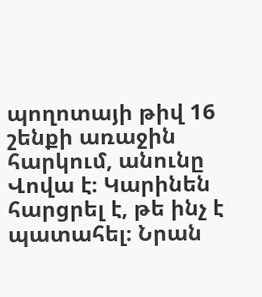պողոտայի թիվ 16 շենքի առաջին հարկում, անունը Վովա է։ Կարինեն հարցրել է, թե ինչ է պատահել։ Նրան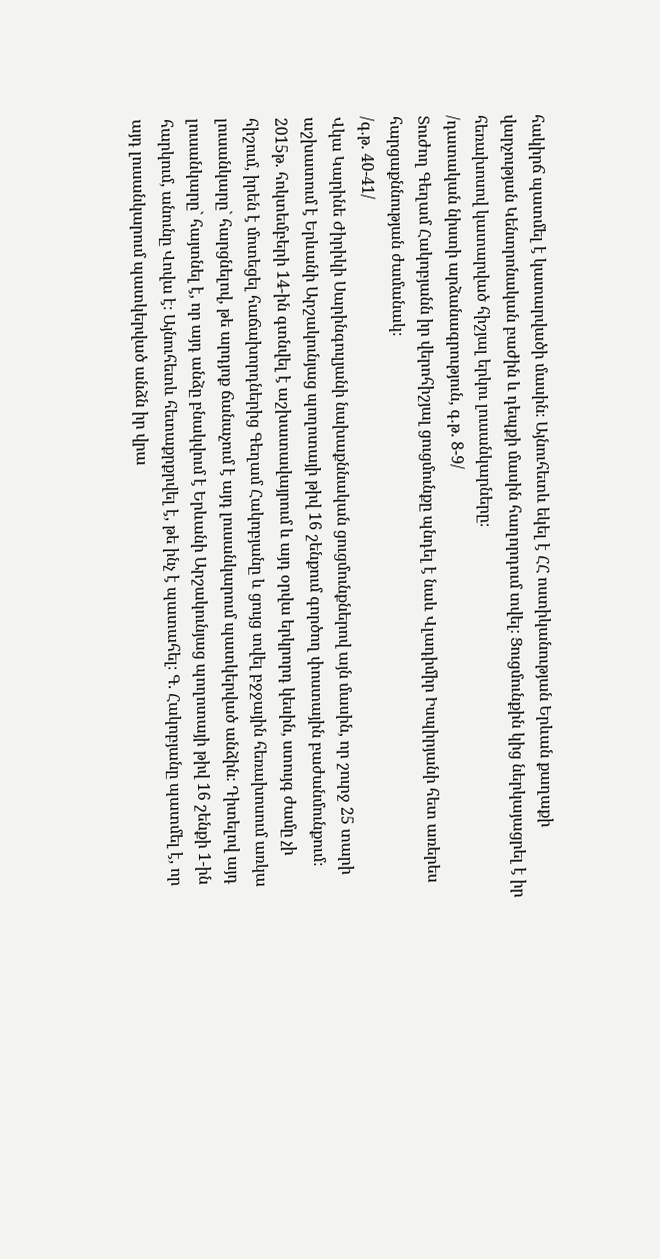հակիրճ պատմել է կատարվածի մասին։ Այնուհետև եկել է ՀՀ ոստիկանության Երևան քաղաքի վարչության Կենտրոնական բաժին և դեպքի մասին հաղորդում տվել։ Ցուցմունքին կից ներկայացրել է իր հեռախոսով կատարված հիշյալ երկու լուսանկարները։
/դատական նիստի արձանագրություն, գ.թ. 8-9/
Տուժող Գեղամ Հակոբյանն իր վերոհիշյալ ցուցմունքը պնդել է նաև Վլադիմիր Իսպիրյանի հետ առերես հարցաքննության ժամանակ։
/գ.թ. 40-41/
Վկա Կարինե Ժիրիկի Սարինգուլյանի նախաքննական ցուցմունքներով այն մասին, որ շուրջ 25 տարի աշխատում է Երևանի Արշակունյաց պողոտայի թիվ 16 շենքում գործող փոստային բաժանմունքում։ 2015թ. հոկտեմբերի 14-ին գտնվել է աշխատավայրում և այդ օրվա երկրորդ կեսին, ստույգ ժամը չի հիշում, իրեն է մոտեցել հաճախորդներից Գեղամ Հակոբյանը և ցույց տվել բջջային հեռախոսում առկա լուսանկարը` հարցնելով, թե արդյոք ճանաչում է այդ լուսանկարում պատկերված անձին։ Դիտելով այդ լուսանկարը` հայտնել է, որ այդ անձը բնակվում է Երևանի Արշակունյաց պողոտայի թիվ 16 շենքի 1-ին հարկում, անունը Վովա է։ Այնուհետև հետաքրքրվել է, թե ինչ է պատահել։ Գ. Հակոբյանը պատմել է, որ այդ լուսանկարում պատկերված անձն իր վրա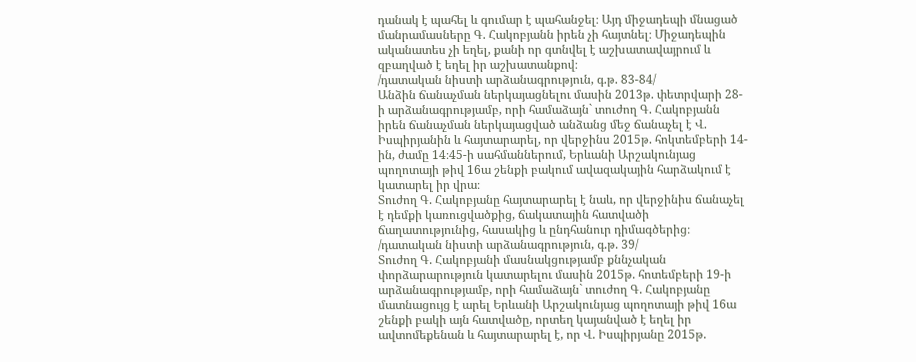դանակ է պահել և գումար է պահանջել։ Այդ միջադեպի մնացած մանրամասները Գ. Հակոբյանն իրեն չի հայտնել։ Միջադեպին ականատես չի եղել, քանի որ գտնվել է աշխատավայրում և զբաղված է եղել իր աշխատանքով։
/դատական նիստի արձանագրություն, գ.թ. 83-84/
Անձին ճանաչման ներկայացնելու մասին 2013թ. փետրվարի 28-ի արձանագրությամբ, որի համաձայն` տուժող Գ. Հակոբյանն իրեն ճանաչման ներկայացված անձանց մեջ ճանաչել է Վ. Իսպիրյանին և հայտարարել, որ վերջինս 2015թ. հոկտեմբերի 14-ին, ժամը 14։45-ի սահմաններում, Երևանի Արշակունյաց պողոտայի թիվ 16ա շենքի բակում ավազակային հարձակում է կատարել իր վրա։
Տուժող Գ. Հակոբյանը հայտարարել է նաև, որ վերջինիս ճանաչել է դեմքի կառուցվածքից, ճակատային հատվածի ճաղատությունից, հասակից և ընդհանուր դիմագծերից։
/դատական նիստի արձանագրություն, գ.թ. 39/
Տուժող Գ. Հակոբյանի մասնակցությամբ քննչական փորձարարություն կատարելու մասին 2015թ. հոտեմբերի 19-ի արձանագրությամբ, որի համաձայն` տուժող Գ. Հակոբյանը մատնացույց է արել Երևանի Արշակունյաց պողոտայի թիվ 16ա շենքի բակի այն հատվածը, որտեղ կայանված է եղել իր ավտոմեքենան և հայտարարել է, որ Վ. Իսպիրյանը 2015թ.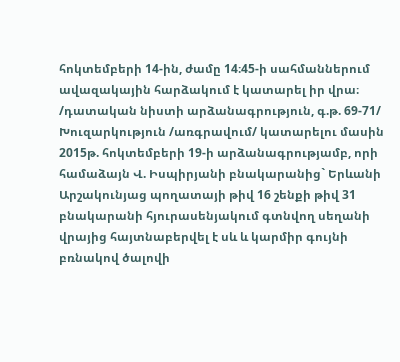հոկտեմբերի 14-ին, ժամը 14։45-ի սահմաններում ավազակային հարձակում է կատարել իր վրա։
/դատական նիստի արձանագրություն, գ.թ. 69-71/
Խուզարկություն /առգրավում/ կատարելու մասին 2015թ. հոկտեմբերի 19-ի արձանագրությամբ, որի համաձայն Վ. Իսպիրյանի բնակարանից` Երևանի Արշակունյաց պողատայի թիվ 16 շենքի թիվ 31 բնակարանի հյուրասենյակում գտնվող սեղանի վրայից հայտնաբերվել է սև և կարմիր գույնի բռնակով ծալովի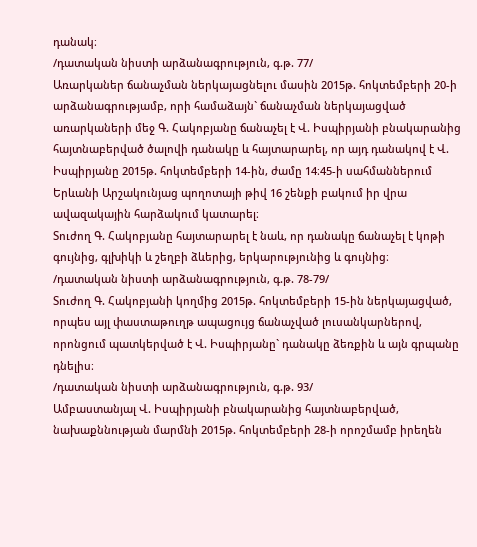դանակ։
/դատական նիստի արձանագրություն, գ.թ. 77/
Առարկաներ ճանաչման ներկայացնելու մասին 2015թ. հոկտեմբերի 20-ի արձանագրությամբ, որի համաձայն` ճանաչման ներկայացված առարկաների մեջ Գ. Հակոբյանը ճանաչել է Վ. Իսպիրյանի բնակարանից հայտնաբերված ծալովի դանակը և հայտարարել, որ այդ դանակով է Վ. Իսպիրյանը 2015թ. հոկտեմբերի 14-ին, ժամը 14։45-ի սահմաններում Երևանի Արշակունյաց պողոտայի թիվ 16 շենքի բակում իր վրա ավազակային հարձակում կատարել։
Տուժող Գ. Հակոբյանը հայտարարել է նաև, որ դանակը ճանաչել է կոթի գույնից, գլխիկի և շեղբի ձևերից, երկարությունից և գույնից։
/դատական նիստի արձանագրություն, գ.թ. 78-79/
Տուժող Գ. Հակոբյանի կողմից 2015թ. հոկտեմբերի 15-ին ներկայացված, որպես այլ փաստաթուղթ ապացույց ճանաչված լուսանկարներով, որոնցում պատկերված է Վ. Իսպիրյանը` դանակը ձեռքին և այն գրպանը դնելիս։
/դատական նիստի արձանագրություն, գ.թ. 93/
Ամբաստանյալ Վ. Իսպիրյանի բնակարանից հայտնաբերված, նախաքննության մարմնի 2015թ. հոկտեմբերի 28-ի որոշմամբ իրեղեն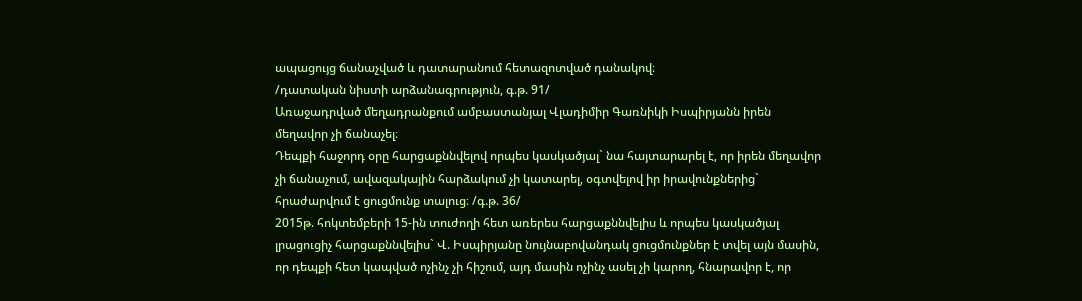ապացույց ճանաչված և դատարանում հետազոտված դանակով։
/դատական նիստի արձանագրություն, գ.թ. 91/
Առաջադրված մեղադրանքում ամբաստանյալ Վլադիմիր Գառնիկի Իսպիրյանն իրեն մեղավոր չի ճանաչել։
Դեպքի հաջորդ օրը հարցաքննվելով որպես կասկածյալ` նա հայտարարել է, որ իրեն մեղավոր չի ճանաչում, ավազակային հարձակում չի կատարել, օգտվելով իր իրավունքներից` հրաժարվում է ցուցմունք տալուց։ /գ.թ. 36/
2015թ. հոկտեմբերի 15-ին տուժողի հետ առերես հարցաքննվելիս և որպես կասկածյալ լրացուցիչ հարցաքննվելիս` Վ. Իսպիրյանը նույնաբովանդակ ցուցմունքներ է տվել այն մասին, որ դեպքի հետ կապված ոչինչ չի հիշում, այդ մասին ոչինչ ասել չի կարող, հնարավոր է, որ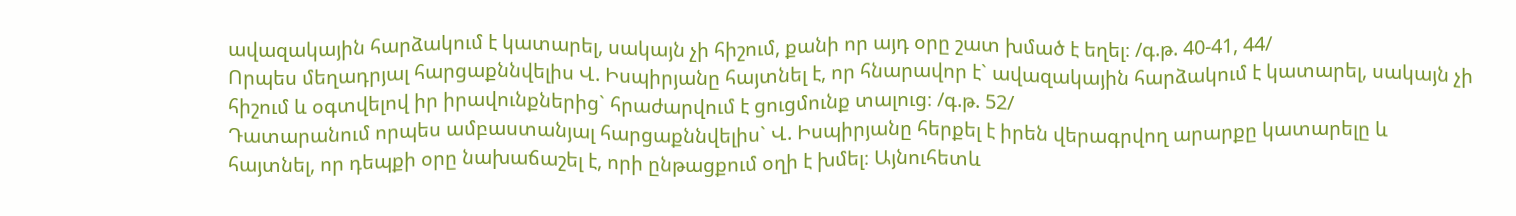ավազակային հարձակում է կատարել, սակայն չի հիշում, քանի որ այդ օրը շատ խմած է եղել։ /գ.թ. 40-41, 44/
Որպես մեղադրյալ հարցաքննվելիս Վ. Իսպիրյանը հայտնել է, որ հնարավոր է` ավազակային հարձակում է կատարել, սակայն չի հիշում և օգտվելով իր իրավունքներից` հրաժարվում է ցուցմունք տալուց։ /գ.թ. 52/
Դատարանում որպես ամբաստանյալ հարցաքննվելիս` Վ. Իսպիրյանը հերքել է իրեն վերագրվող արարքը կատարելը և հայտնել, որ դեպքի օրը նախաճաշել է, որի ընթացքում օղի է խմել։ Այնուհետև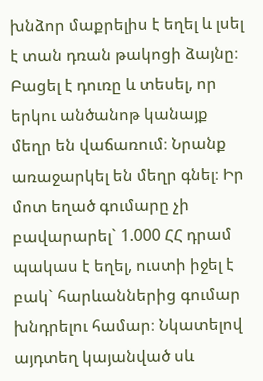խնձոր մաքրելիս է եղել և լսել է տան դռան թակոցի ձայնը։ Բացել է դուռը և տեսել, որ երկու անծանոթ կանայք մեղր են վաճառում։ Նրանք առաջարկել են մեղր գնել։ Իր մոտ եղած գումարը չի բավարարել` 1.000 ՀՀ դրամ պակաս է եղել, ուստի իջել է բակ` հարևաններից գումար խնդրելու համար։ Նկատելով այդտեղ կայանված սև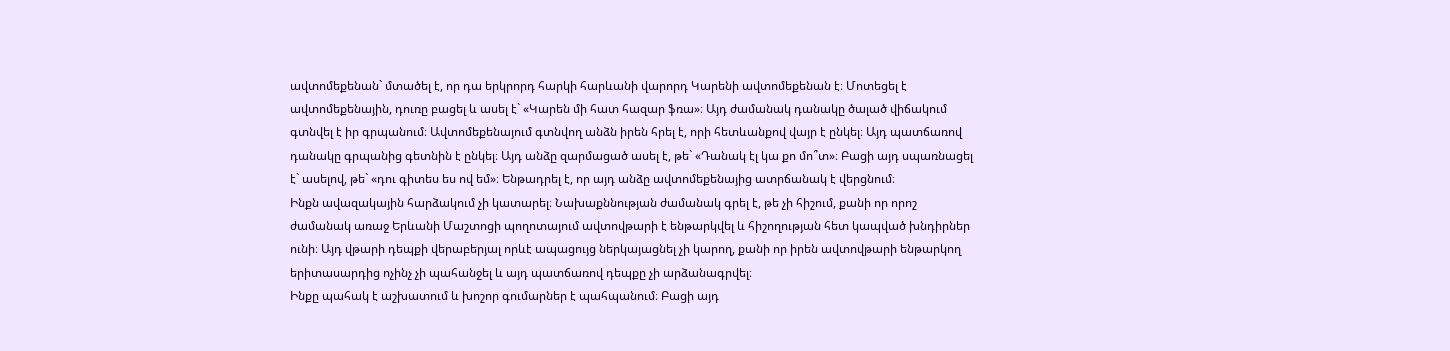ավտոմեքենան` մտածել է, որ դա երկրորդ հարկի հարևանի վարորդ Կարենի ավտոմեքենան է։ Մոտեցել է ավտոմեքենային, դուռը բացել և ասել է` «Կարեն մի հատ հազար ֆռա»։ Այդ ժամանակ դանակը ծալած վիճակում գտնվել է իր գրպանում։ Ավտոմեքենայում գտնվող անձն իրեն հրել է, որի հետևանքով վայր է ընկել։ Այդ պատճառով դանակը գրպանից գետնին է ընկել։ Այդ անձը զարմացած ասել է, թե` «Դանակ էլ կա քո մո՞տ»։ Բացի այդ սպառնացել է` ասելով, թե` «դու գիտես ես ով եմ»։ Ենթադրել է, որ այդ անձը ավտոմեքենայից ատրճանակ է վերցնում։
Ինքն ավազակային հարձակում չի կատարել։ Նախաքննության ժամանակ գրել է, թե չի հիշում, քանի որ որոշ ժամանակ առաջ Երևանի Մաշտոցի պողոտայում ավտովթարի է ենթարկվել և հիշողության հետ կապված խնդիրներ ունի։ Այդ վթարի դեպքի վերաբերյալ որևէ ապացույց ներկայացնել չի կարող, քանի որ իրեն ավտովթարի ենթարկող երիտասարդից ոչինչ չի պահանջել և այդ պատճառով դեպքը չի արձանագրվել։
Ինքը պահակ է աշխատում և խոշոր գումարներ է պահպանում։ Բացի այդ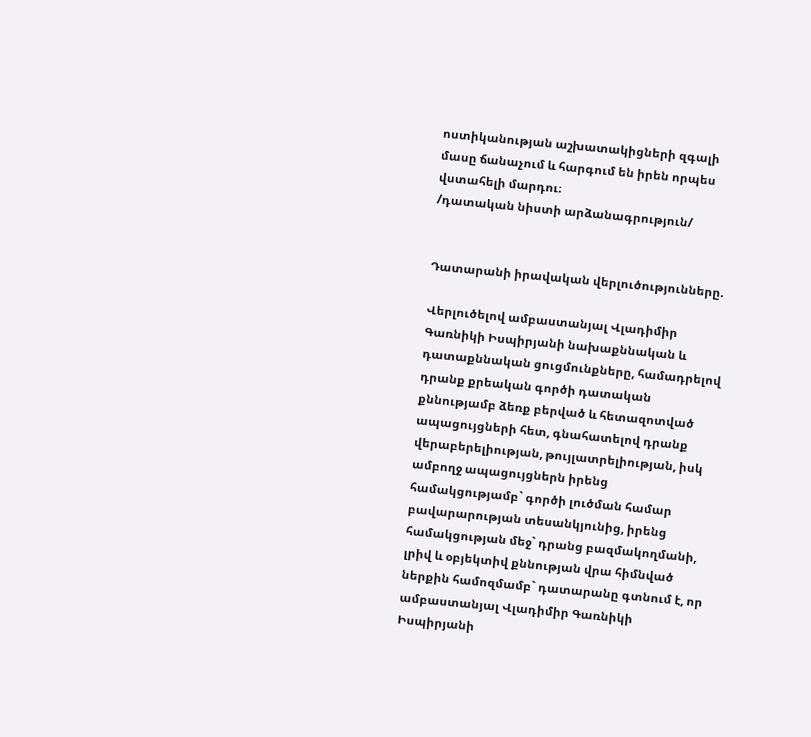ոստիկանության աշխատակիցների զգալի մասը ճանաչում և հարգում են իրեն որպես վստահելի մարդու։
/դատական նիստի արձանագրություն/


Դատարանի իրավական վերլուծությունները.

Վերլուծելով ամբաստանյալ Վլադիմիր Գառնիկի Իսպիրյանի նախաքննական և դատաքննական ցուցմունքները, համադրելով դրանք քրեական գործի դատական քննությամբ ձեռք բերված և հետազոտված ապացույցների հետ, գնահատելով դրանք վերաբերելիության, թույլատրելիության, իսկ ամբողջ ապացույցներն իրենց համակցությամբ` գործի լուծման համար բավարարության տեսանկյունից, իրենց համակցության մեջ` դրանց բազմակողմանի, լրիվ և օբյեկտիվ քննության վրա հիմնված ներքին համոզմամբ` դատարանը գտնում է, որ ամբաստանյալ Վլադիմիր Գառնիկի Իսպիրյանի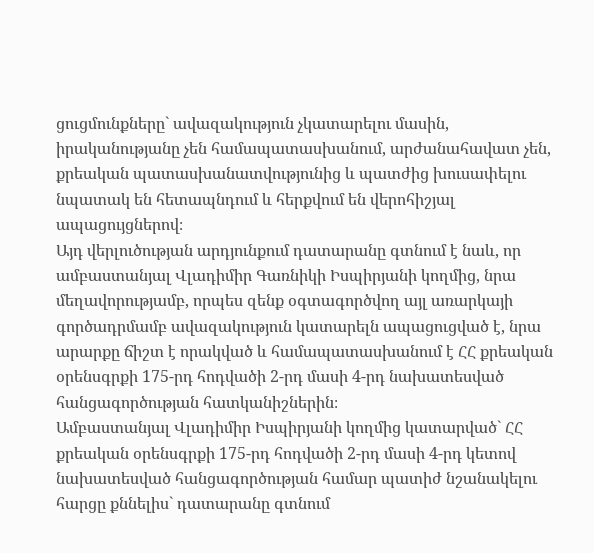ցուցմունքները` ավազակություն չկատարելու մասին, իրականությանը չեն համապատասխանում, արժանահավատ չեն, քրեական պատասխանատվությունից և պատժից խուսափելու նպատակ են հետապնդում և հերքվում են վերոհիշյալ ապացույցներով։
Այդ վերլուծության արդյունքում դատարանը գտնում է նաև, որ ամբաստանյալ Վլադիմիր Գառնիկի Իսպիրյանի կողմից, նրա մեղավորությամբ, որպես զենք օգտագործվող այլ առարկայի գործադրմամբ ավազակություն կատարելն ապացուցված է, նրա արարքը ճիշտ է որակված և համապատասխանում է ՀՀ քրեական օրենսգրքի 175-րդ հոդվածի 2-րդ մասի 4-րդ նախատեսված հանցագործության հատկանիշներին։
Ամբաստանյալ Վլադիմիր Իսպիրյանի կողմից կատարված` ՀՀ քրեական օրենսգրքի 175-րդ հոդվածի 2-րդ մասի 4-րդ կետով նախատեսված հանցագործության համար պատիժ նշանակելու հարցը քննելիս` դատարանը գտնում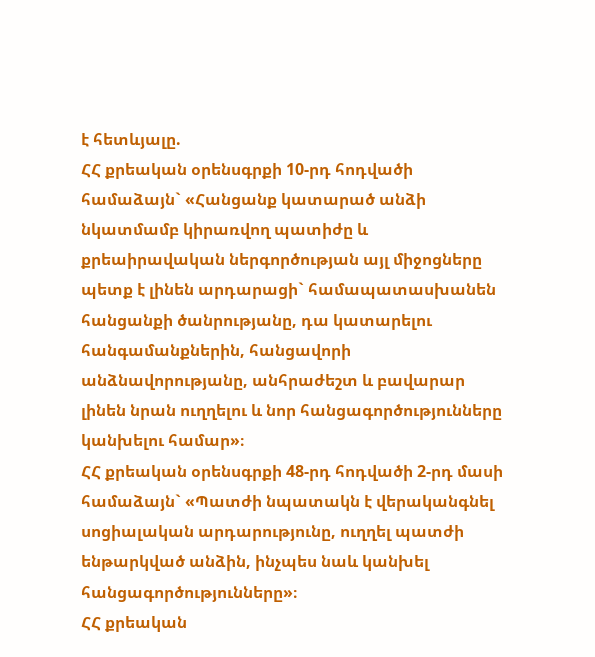է հետևյալը.
ՀՀ քրեական օրենսգրքի 10-րդ հոդվածի համաձայն` «Հանցանք կատարած անձի նկատմամբ կիրառվող պատիժը և քրեաիրավական ներգործության այլ միջոցները պետք է լինեն արդարացի` համապատասխանեն հանցանքի ծանրությանը, դա կատարելու հանգամանքներին, հանցավորի անձնավորությանը, անհրաժեշտ և բավարար լինեն նրան ուղղելու և նոր հանցագործությունները կանխելու համար»։
ՀՀ քրեական օրենսգրքի 48-րդ հոդվածի 2-րդ մասի համաձայն` «Պատժի նպատակն է վերականգնել սոցիալական արդարությունը, ուղղել պատժի ենթարկված անձին, ինչպես նաև կանխել հանցագործությունները»։
ՀՀ քրեական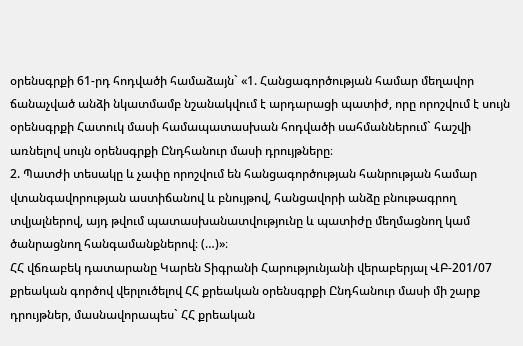օրենսգրքի 61-րդ հոդվածի համաձայն` «1. Հանցագործության համար մեղավոր ճանաչված անձի նկատմամբ նշանակվում է արդարացի պատիժ, որը որոշվում է սույն օրենսգրքի Հատուկ մասի համապատասխան հոդվածի սահմաններում` հաշվի առնելով սույն օրենսգրքի Ընդհանուր մասի դրույթները։
2. Պատժի տեսակը և չափը որոշվում են հանցագործության հանրության համար վտանգավորության աստիճանով և բնույթով, հանցավորի անձը բնութագրող տվյալներով, այդ թվում պատասխանատվությունը և պատիժը մեղմացնող կամ ծանրացնող հանգամանքներով։ (…)»։
ՀՀ վճռաբեկ դատարանը Կարեն Տիգրանի Հարությունյանի վերաբերյալ ՎԲ-201/07 քրեական գործով վերլուծելով ՀՀ քրեական օրենսգրքի Ընդհանուր մասի մի շարք դրույթներ, մասնավորապես` ՀՀ քրեական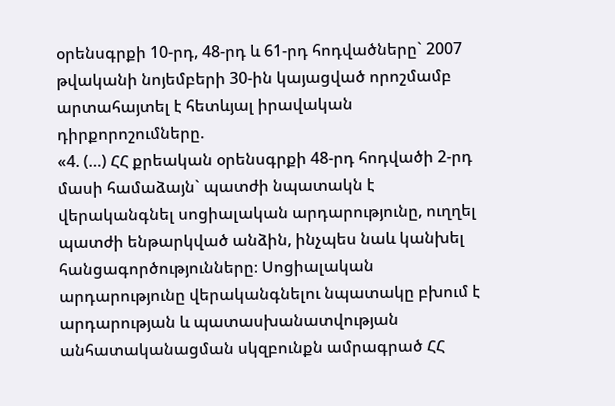օրենսգրքի 10-րդ, 48-րդ և 61-րդ հոդվածները` 2007 թվականի նոյեմբերի 30-ին կայացված որոշմամբ արտահայտել է հետևյալ իրավական դիրքորոշումները.
«4. (…) ՀՀ քրեական օրենսգրքի 48-րդ հոդվածի 2-րդ մասի համաձայն` պատժի նպատակն է վերականգնել սոցիալական արդարությունը, ուղղել պատժի ենթարկված անձին, ինչպես նաև կանխել հանցագործությունները։ Սոցիալական արդարությունը վերականգնելու նպատակը բխում է արդարության և պատասխանատվության անհատականացման սկզբունքն ամրագրած ՀՀ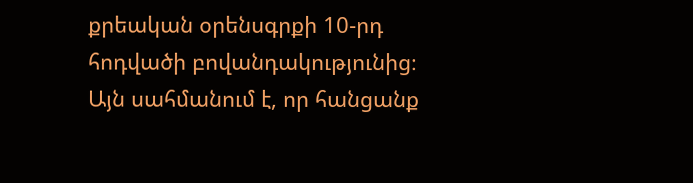քրեական օրենսգրքի 10-րդ հոդվածի բովանդակությունից։ Այն սահմանում է, որ հանցանք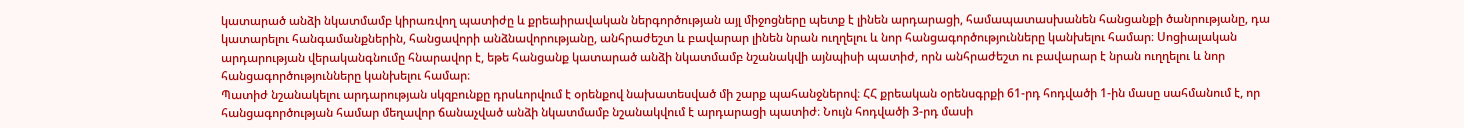կատարած անձի նկատմամբ կիրառվող պատիժը և քրեաիրավական ներգործության այլ միջոցները պետք է լինեն արդարացի, համապատասխանեն հանցանքի ծանրությանը, դա կատարելու հանգամանքներին, հանցավորի անձնավորությանը, անհրաժեշտ և բավարար լինեն նրան ուղղելու և նոր հանցագործությունները կանխելու համար։ Սոցիալական արդարության վերականգնումը հնարավոր է, եթե հանցանք կատարած անձի նկատմամբ նշանակվի այնպիսի պատիժ, որն անհրաժեշտ ու բավարար է նրան ուղղելու և նոր հանցագործությունները կանխելու համար։
Պատիժ նշանակելու արդարության սկզբունքը դրսևորվում է օրենքով նախատեսված մի շարք պահանջներով։ ՀՀ քրեական օրենսգրքի 61-րդ հոդվածի 1-ին մասը սահմանում է, որ հանցագործության համար մեղավոր ճանաչված անձի նկատմամբ նշանակվում է արդարացի պատիժ։ Նույն հոդվածի 3-րդ մասի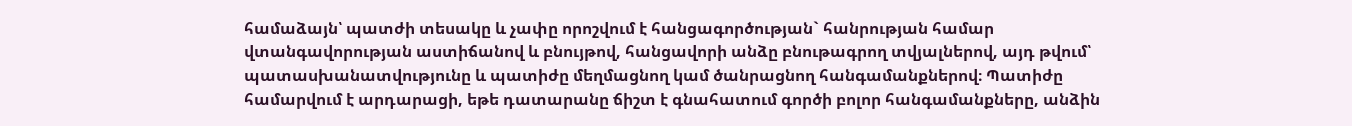համաձայն՝ պատժի տեսակը և չափը որոշվում է հանցագործության` հանրության համար վտանգավորության աստիճանով և բնույթով, հանցավորի անձը բնութագրող տվյալներով, այդ թվում՝ պատասխանատվությունը և պատիժը մեղմացնող կամ ծանրացնող հանգամանքներով։ Պատիժը համարվում է արդարացի, եթե դատարանը ճիշտ է գնահատում գործի բոլոր հանգամանքները, անձին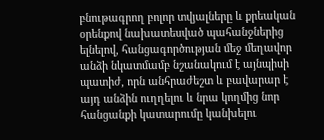բնութագրող բոլոր տվյալները և քրեական օրենքով նախատեսված պահանջներից ելնելով, հանցագործության մեջ մեղավոր անձի նկատմամբ նշանակում է այնպիսի պատիժ, որն անհրաժեշտ և բավարար է այդ անձին ուղղելու և նրա կողմից նոր հանցանքի կատարումը կանխելու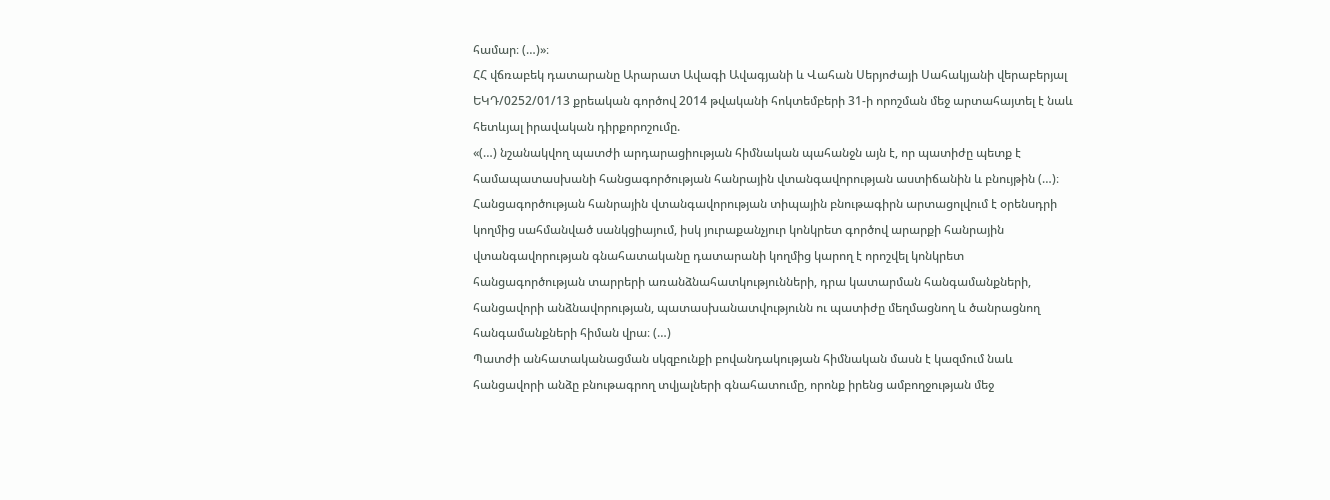համար։ (…)»։
ՀՀ վճռաբեկ դատարանը Արարատ Ավագի Ավագյանի և Վահան Սերյոժայի Սահակյանի վերաբերյալ ԵԿԴ/0252/01/13 քրեական գործով 2014 թվականի հոկտեմբերի 31-ի որոշման մեջ արտահայտել է նաև հետևյալ իրավական դիրքորոշումը.
«(…) նշանակվող պատժի արդարացիության հիմնական պահանջն այն է, որ պատիժը պետք է համապատասխանի հանցագործության հանրային վտանգավորության աստիճանին և բնույթին (…)։
Հանցագործության հանրային վտանգավորության տիպային բնութագիրն արտացոլվում է օրենսդրի կողմից սահմանված սանկցիայում, իսկ յուրաքանչյուր կոնկրետ գործով արարքի հանրային վտանգավորության գնահատականը դատարանի կողմից կարող է որոշվել կոնկրետ հանցագործության տարրերի առանձնահատկությունների, դրա կատարման հանգամանքների, հանցավորի անձնավորության, պատասխանատվությունն ու պատիժը մեղմացնող և ծանրացնող հանգամանքների հիման վրա։ (…)
Պատժի անհատականացման սկզբունքի բովանդակության հիմնական մասն է կազմում նաև հանցավորի անձը բնութագրող տվյալների գնահատումը, որոնք իրենց ամբողջության մեջ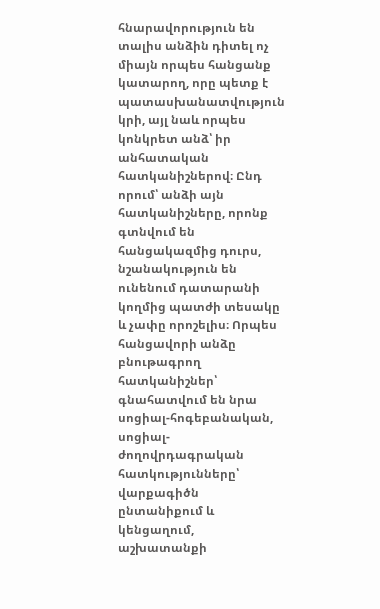հնարավորություն են տալիս անձին դիտել ոչ միայն որպես հանցանք կատարող, որը պետք է պատասխանատվություն կրի, այլ նաև որպես կոնկրետ անձ՝ իր անհատական հատկանիշներով։ Ընդ որում՝ անձի այն հատկանիշները, որոնք գտնվում են հանցակազմից դուրս, նշանակություն են ունենում դատարանի կողմից պատժի տեսակը և չափը որոշելիս։ Որպես հանցավորի անձը բնութագրող հատկանիշներ՝ գնահատվում են նրա սոցիալ-հոգեբանական, սոցիալ-ժողովրդագրական հատկությունները՝ վարքագիծն ընտանիքում և կենցաղում, աշխատանքի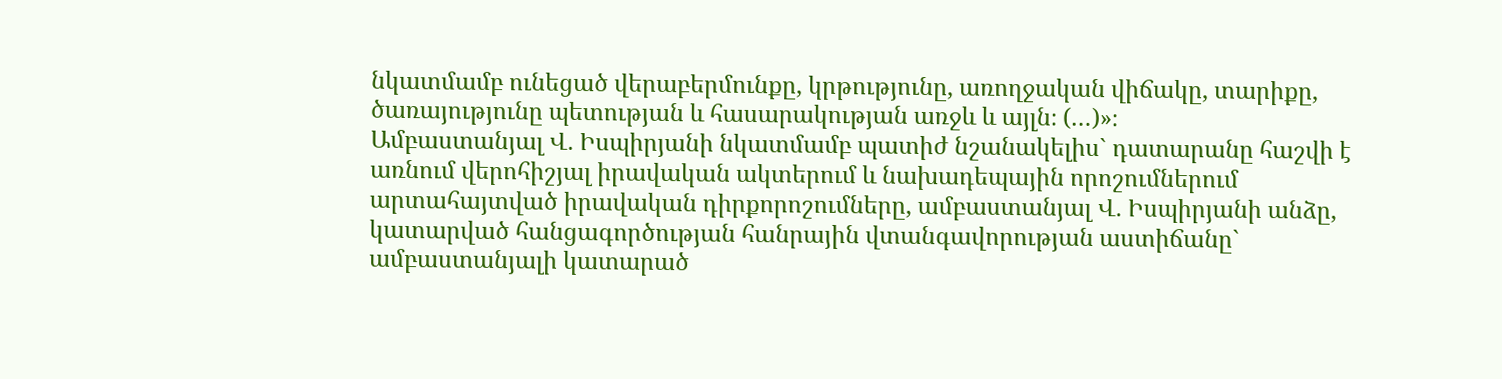նկատմամբ ունեցած վերաբերմունքը, կրթությունը, առողջական վիճակը, տարիքը, ծառայությունը պետության և հասարակության առջև և այլն։ (…)»։
Ամբաստանյալ Վ. Իսպիրյանի նկատմամբ պատիժ նշանակելիս` դատարանը հաշվի է առնում վերոհիշյալ իրավական ակտերում և նախադեպային որոշումներում արտահայտված իրավական դիրքորոշումները, ամբաստանյալ Վ. Իսպիրյանի անձը, կատարված հանցագործության հանրային վտանգավորության աստիճանը` ամբաստանյալի կատարած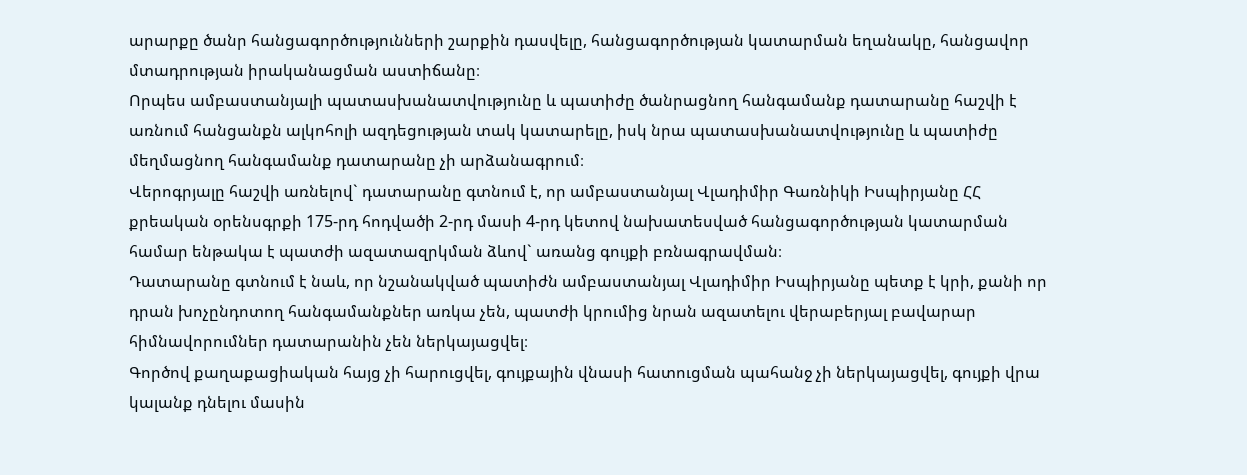արարքը ծանր հանցագործությունների շարքին դասվելը, հանցագործության կատարման եղանակը, հանցավոր մտադրության իրականացման աստիճանը։
Որպես ամբաստանյալի պատասխանատվությունը և պատիժը ծանրացնող հանգամանք դատարանը հաշվի է առնում հանցանքն ալկոհոլի ազդեցության տակ կատարելը, իսկ նրա պատասխանատվությունը և պատիժը մեղմացնող հանգամանք դատարանը չի արձանագրում։
Վերոգրյալը հաշվի առնելով` դատարանը գտնում է, որ ամբաստանյալ Վլադիմիր Գառնիկի Իսպիրյանը ՀՀ քրեական օրենսգրքի 175-րդ հոդվածի 2-րդ մասի 4-րդ կետով նախատեսված հանցագործության կատարման համար ենթակա է պատժի ազատազրկման ձևով` առանց գույքի բռնագրավման։
Դատարանը գտնում է նաև, որ նշանակված պատիժն ամբաստանյալ Վլադիմիր Իսպիրյանը պետք է կրի, քանի որ դրան խոչընդոտող հանգամանքներ առկա չեն, պատժի կրումից նրան ազատելու վերաբերյալ բավարար հիմնավորումներ դատարանին չեն ներկայացվել։
Գործով քաղաքացիական հայց չի հարուցվել, գույքային վնասի հատուցման պահանջ չի ներկայացվել, գույքի վրա կալանք դնելու մասին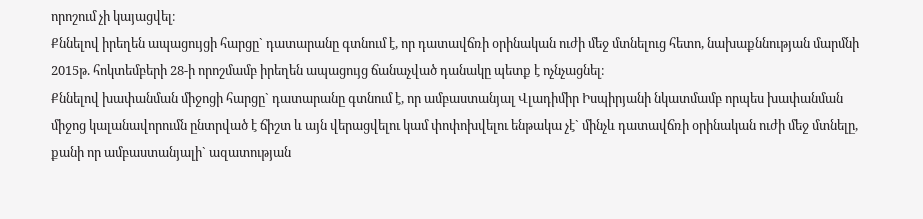որոշում չի կայացվել։
Քննելով իրեղեն ապացույցի հարցը` դատարանը գտնում է, որ դատավճռի օրինական ուժի մեջ մտնելուց հետո, նախաքննության մարմնի 2015թ. հոկտեմբերի 28-ի որոշմամբ իրեղեն ապացույց ճանաչված դանակը պետք է ոչնչացնել։
Քննելով խափանման միջոցի հարցը` դատարանը գտնում է, որ ամբաստանյալ Վլադիմիր Իսպիրյանի նկատմամբ որպես խափանման միջոց կալանավորումն ընտրված է ճիշտ և այն վերացվելու կամ փոփոխվելու ենթակա չէ` մինչև դատավճռի օրինական ուժի մեջ մտնելը, քանի որ ամբաստանյալի` ազատության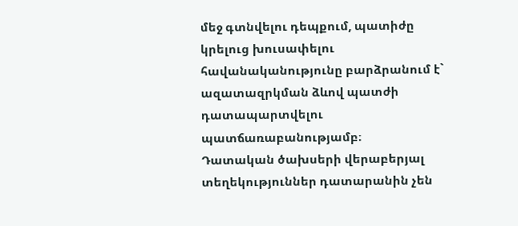մեջ գտնվելու դեպքում, պատիժը կրելուց խուսափելու հավանականությունը բարձրանում է` ազատազրկման ձևով պատժի դատապարտվելու պատճառաբանությամբ։
Դատական ծախսերի վերաբերյալ տեղեկություններ դատարանին չեն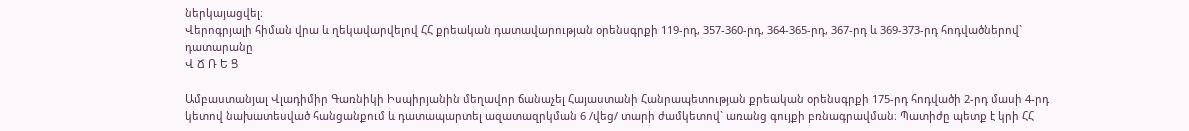ներկայացվել։
Վերոգրյալի հիման վրա և ղեկավարվելով ՀՀ քրեական դատավարության օրենսգրքի 119-րդ, 357-360-րդ, 364-365-րդ, 367-րդ և 369-373-րդ հոդվածներով` դատարանը
Վ Ճ Ռ Ե Ց

Ամբաստանյալ Վլադիմիր Գառնիկի Իսպիրյանին մեղավոր ճանաչել Հայաստանի Հանրապետության քրեական օրենսգրքի 175-րդ հոդվածի 2-րդ մասի 4-րդ կետով նախատեսված հանցանքում և դատապարտել ազատազրկման 6 /վեց/ տարի ժամկետով` առանց գույքի բռնագրավման։ Պատիժը պետք է կրի ՀՀ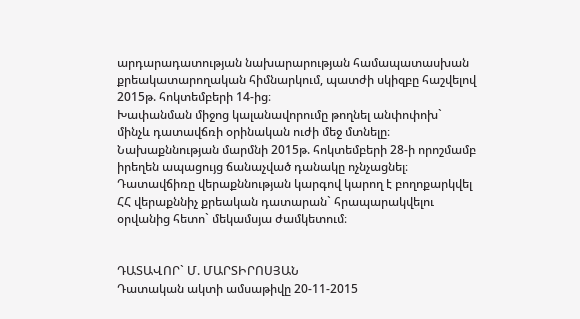արդարադատության նախարարության համապատասխան քրեակատարողական հիմնարկում, պատժի սկիզբը հաշվելով 2015թ. հոկտեմբերի 14-ից։
Խափանման միջոց կալանավորումը թողնել անփոփոխ` մինչև դատավճռի օրինական ուժի մեջ մտնելը։
Նախաքննության մարմնի 2015թ. հոկտեմբերի 28-ի որոշմամբ իրեղեն ապացույց ճանաչված դանակը ոչնչացնել։
Դատավճիռը վերաքննության կարգով կարող է բողոքարկվել ՀՀ վերաքննիչ քրեական դատարան` հրապարակվելու օրվանից հետո` մեկամսյա ժամկետում։


ԴԱՏԱՎՈՐ` Մ. ՄԱՐՏԻՐՈՍՅԱՆ
Դատական ակտի ամսաթիվը 20-11-2015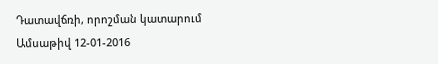Դատավճռի, որոշման կատարում
Ամսաթիվ 12-01-2016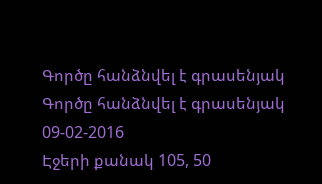Գործը հանձնվել է գրասենյակ
Գործը հանձնվել է գրասենյակ 09-02-2016
Էջերի քանակ 105, 50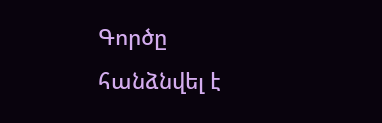Գործը հանձնվել է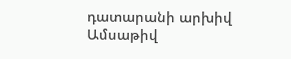դատարանի արխիվ
Ամսաթիվ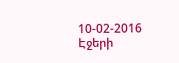10-02-2016
Էջերի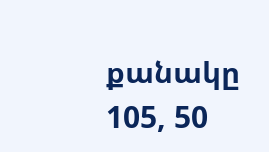քանակը 105, 50